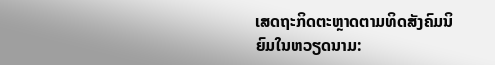ເສດຖະກິດຕະຫຼາດຕາມທິດສັງຄົມນິຍົມໃນຫວຽດນາມ: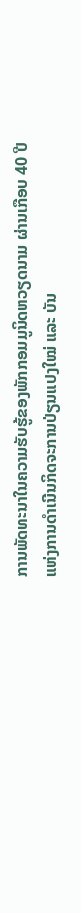ການພັດທະນາໃນຄວາມຮັບຮູ້ຂອງພັກກອມມູນິດຫວຽດນາມ ຜ່ານເກືອບ 40 ປີ
ແຫ່ງການດຳເນີນກິດຈະການປ່ຽນແປງໃໝ່ ແລະ ບັນ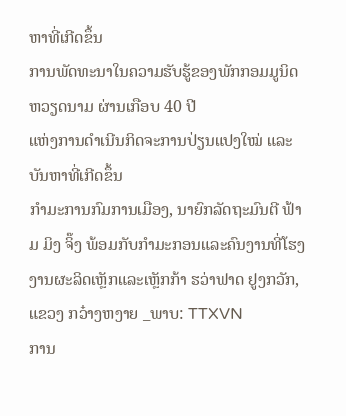ຫາທີ່ເກີດຂຶ້ນ
ການພັດທະນາໃນຄວາມຮັບຮູ້ຂອງພັກກອມມູນິດຫວຽດນາມ ຜ່ານເກືອບ 40 ປີ
ແຫ່ງການດຳເນີນກິດຈະການປ່ຽນແປງໃໝ່ ແລະ ບັນຫາທີ່ເກີດຂຶ້ນ
ກຳມະການກົມການເມືອງ, ນາຍົກລັດຖະມົນຕີ ຟ້າມ ມິງ ຈິ໊ງ ພ້ອມກັບກຳມະກອນແລະຄົນງານທີ່ໂຮງງານຜະລິດເຫຼັກແລະເຫຼັກກ້າ ຮວ່າຟາດ ຢູງກວັກ, ແຂວງ ກວ໋າງຫງາຍ _ພາບ: TTXVN
ການ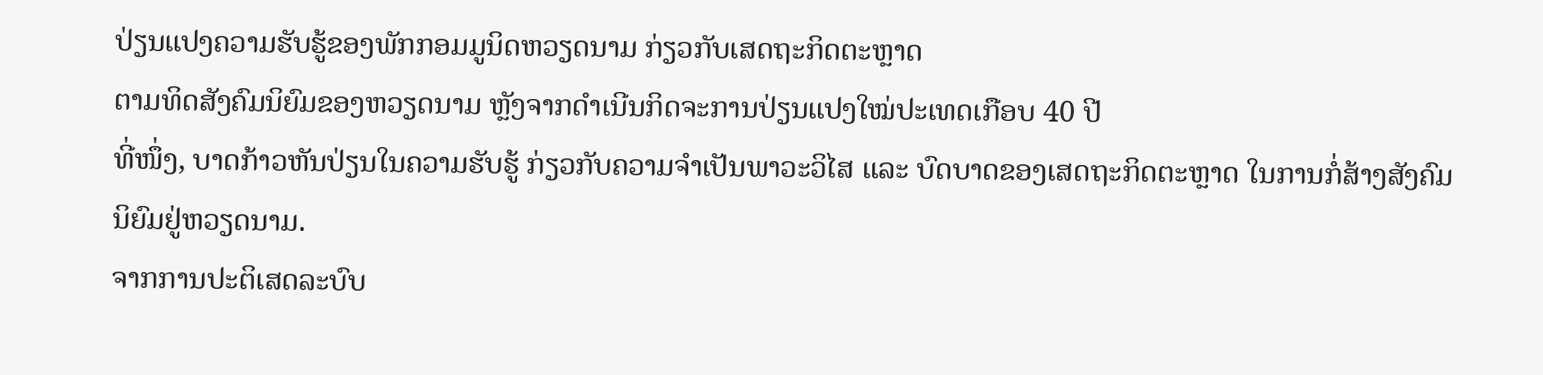ປ່ຽນແປງຄວາມຮັບຮູ້ຂອງພັກກອມມູນິດຫວຽດນາມ ກ່ຽວກັບເສດຖະກິດຕະຫຼາດ
ຕາມທິດສັງຄົມນິຍົມຂອງຫວຽດນາມ ຫຼັງຈາກດຳເນີນກິດຈະການປ່ຽນແປງໃໝ່ປະເທດເກືອບ 40 ປີ
ທີ່ໜຶ່ງ, ບາດກ້າວຫັນປ່ຽນໃນຄວາມຮັບຮູ້ ກ່ຽວກັບຄວາມຈຳເປັນພາວະວິໄສ ແລະ ບົດບາດຂອງເສດຖະກິດຕະຫຼາດ ໃນການກໍ່ສ້າງສັງຄົມນິຍົມຢູ່ຫວຽດນາມ.
ຈາກການປະຕິເສດລະບົບ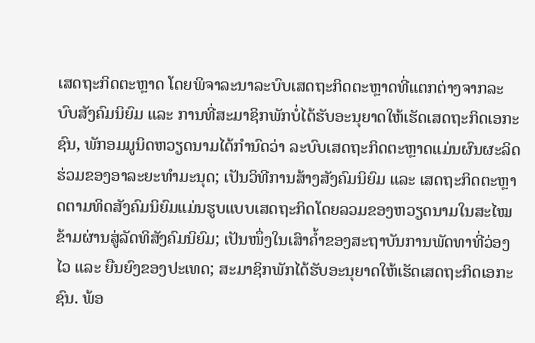ເສດຖະກິດຕະຫຼາດ ໂດຍພິຈາລະນາລະບົບເສດຖະກິດຕະຫຼາດທີ່ແຕກຕ່າງຈາກລະບົບສັງຄົມນິຍົມ ແລະ ການທີ່ສະມາຊິກພັກບໍ່ໄດ້ຮັບອະນຸຍາດໃຫ້ເຮັດເສດຖະກິດເອກະຊົນ, ພັກອມມູນິດຫວຽດນາມໄດ້ກຳນົດວ່າ ລະບົບເສດຖະກິດຕະຫຼາດແມ່ນຜົນຜະລິດຮ່ວມຂອງອາລະຍະທຳມະນຸດ; ເປັນວິທີການສ້າງສັງຄົມນິຍົມ ແລະ ເສດຖະກິດຕະຫຼາດຕາມທິດສັງຄົມນິຍົມແມ່ນຮູບແບບເສດຖະກິດໂດຍລວມຂອງຫວຽດນາມໃນສະໄໝຂ້າມຜ່ານສູ່ລັດທິສັງຄົມນິຍົມ; ເປັນໜຶ່ງໃນເສົາຄ້ຳຂອງສະຖາບັນການພັດທາທີ່ວ່ອງໄວ ແລະ ຍືນຍົງຂອງປະເທດ; ສະມາຊິກພັກໄດ້ຮັບອະນຸຍາດໃຫ້ເຮັດເສດຖະກິດເອກະຊົນ. ພ້ອ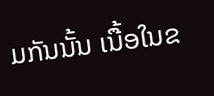ມກັນນັ້ນ ເນື້ອໃນຂ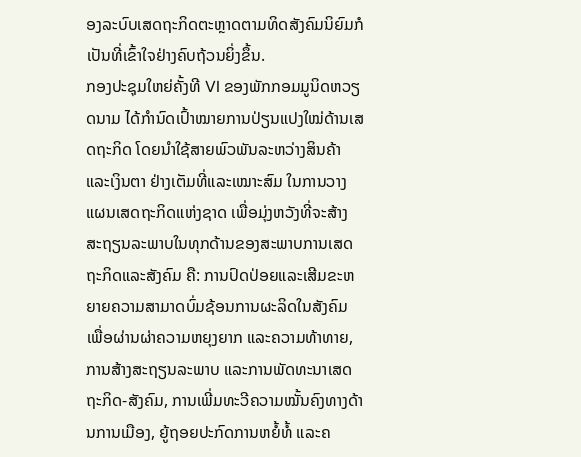ອງລະບົບເສດຖະກິດຕະຫຼາດຕາມທິດສັງຄົມນິຍົມກໍເປັນທີ່ເຂົ້າໃຈຢ່າງຄົບຖ້ວນຍິ່ງຂຶ້ນ.
ກອງປະຊຸມໃຫຍ່ຄັ້ງທີ VI ຂອງພັກກອມມູນິດຫວຽດນາມ ໄດ້ກຳນົດເປົ້າໝາຍການປ່ຽນແປງໃໝ່ດ້ານເສດຖະກິດ ໂດຍນຳໃຊ້ສາຍພົວພັນລະຫວ່າງສິນຄ້າແລະເງິນຕາ ຢ່າງເຕັມທີ່ແລະເໝາະສົມ ໃນການວາງແຜນເສດຖະກິດແຫ່ງຊາດ ເພື່ອມຸ່ງຫວັງທີ່ຈະສ້າງສະຖຽນລະພາບໃນທຸກດ້ານຂອງສະພາບການເສດຖະກິດແລະສັງຄົມ ຄື: ການປົດປ່ອຍແລະເສີມຂະຫຍາຍຄວາມສາມາດບົ່ມຊ້ອນການຜະລິດໃນສັງຄົມ ເພື່ອຜ່ານຜ່າຄວາມຫຍຸງຍາກ ແລະຄວາມທ້າທາຍ, ການສ້າງສະຖຽນລະພາບ ແລະການພັດທະນາເສດຖະກິດ-ສັງຄົມ, ການເພີ່ມທະວີຄວາມໝັ້ນຄົງທາງດ້ານການເມືອງ, ຍູ້ຖອຍປະກົດການຫຍໍ້ທໍ້ ແລະຄ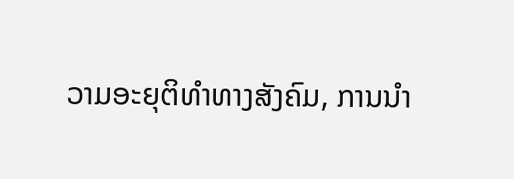ວາມອະຍຸຕິທຳທາງສັງຄົມ, ການນຳ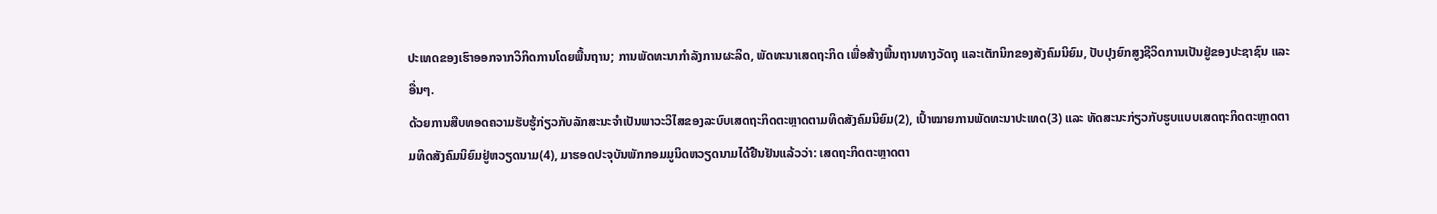ປະເທດຂອງເຮົາອອກຈາກວິກິດການໂດຍພື້ນຖານ; ການພັດທະນາກຳລັງການຜະລິດ, ພັດທະນາເສດຖະກິດ ເພື່ອສ້າງພື້ນຖານທາງວັດຖຸ ແລະເຕັກນິກຂອງສັງຄົມນິຍົມ, ປັບປຸງຍົກສູງຊີວິດການເປັນຢູ່ຂອງປະຊາຊົນ ແລະອື່ນໆ.
ດ້ວຍການສືບທອດຄວາມຮັບຮູ້ກ່ຽວກັບລັກສະນະຈຳເປັນພາວະວິໄສຂອງລະບົບເສດຖະກິດຕະຫຼາດຕາມທິດສັງຄົມນິຍົມ(2), ເປົ້າໝາຍການພັດທະນາປະເທດ(3) ແລະ ທັດສະນະກ່ຽວກັບຮູບແບບເສດຖະກິດຕະຫຼາດຕາມທິດສັງຄົມນິຍົມຢູ່ຫວຽດນາມ(4), ມາຮອດປະຈຸບັນພັກກອມມູນິດຫວຽດນາມໄດ້ຢືນຢັນແລ້ວວ່າ: ເສດຖະກິດຕະຫຼາດຕາ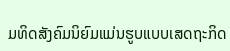ມທິດສັງຄົມນິຍົມແມ່ນຮູບແບບເສດຖະກິດ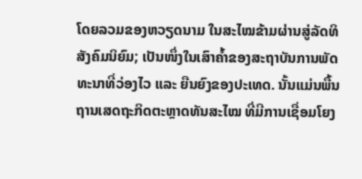ໂດຍລວມຂອງຫວຽດນາມ ໃນສະໄໝຂ້າມຜ່ານສູ່ລັດທິສັງຄົມນິຍົມ; ເປັນໜຶ່ງໃນເສົາຄ້ຳຂອງສະຖາບັນການພັດທະນາທີ່ວ່ອງໄວ ແລະ ຍືນຍົງຂອງປະເທດ. ນັ້ນແມ່ນພື້ນຖານເສດຖະກິດຕະຫຼາດທັນສະໄໝ ທີ່ມີການເຊື່ອມໂຍງ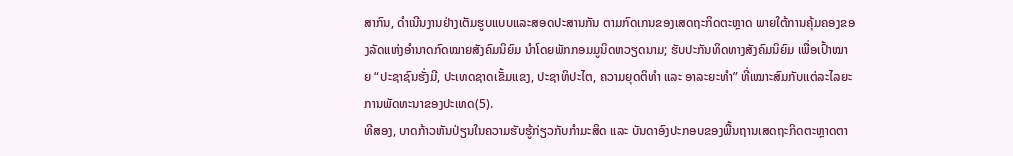ສາກົນ, ດຳເນີນງານຢ່າງເຕັມຮູບແບບແລະສອດປະສານກັນ ຕາມກົດເກນຂອງເສດຖະກິດຕະຫຼາດ ພາຍໃຕ້ການຄຸ້ມຄອງຂອງລັດແຫ່ງອຳນາດກົດໝາຍສັງຄົມນິຍົມ ນຳໂດຍພັກກອມມູນິດຫວຽດນາມ; ຮັບປະກັນທິດທາງສັງຄົມນິຍົມ ເພື່ອເປົ້າໝາຍ “ປະຊາຊົນຮັ່ງມີ, ປະເທດຊາດເຂັ້ມແຂງ, ປະຊາທິປະໄຕ, ຄວາມຍຸດຕິທຳ ແລະ ອາລະຍະທຳ” ທີ່ເໝາະສົມກັບແຕ່ລະໄລຍະການພັດທະນາຂອງປະເທດ(5).
ທີສອງ, ບາດກ້າວຫັນປ່ຽນໃນຄວາມຮັບຮູ້ກ່ຽວກັບກຳມະສິດ ແລະ ບັນດາອົງປະກອບຂອງພື້ນຖານເສດຖະກິດຕະຫຼາດຕາ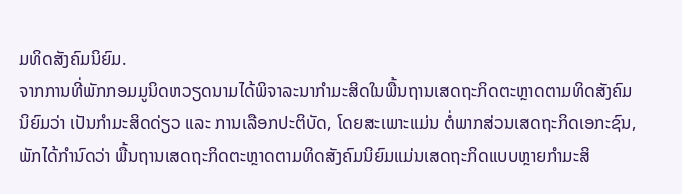ມທິດສັງຄົມນິຍົມ.
ຈາກການທີ່ພັກກອມມູນິດຫວຽດນາມໄດ້ພິຈາລະນາກຳມະສິດໃນພື້ນຖານເສດຖະກິດຕະຫຼາດຕາມທິດສັງຄົມນິຍົມວ່າ ເປັນກຳມະສິດດ່ຽວ ແລະ ການເລືອກປະຕິບັດ, ໂດຍສະເພາະແມ່ນ ຕໍ່ພາກສ່ວນເສດຖະກິດເອກະຊົນ, ພັກໄດ້ກຳນົດວ່າ ພື້ນຖານເສດຖະກິດຕະຫຼາດຕາມທິດສັງຄົມນິຍົມແມ່ນເສດຖະກິດແບບຫຼາຍກຳມະສິ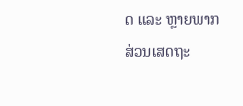ດ ແລະ ຫຼາຍພາກສ່ວນເສດຖະ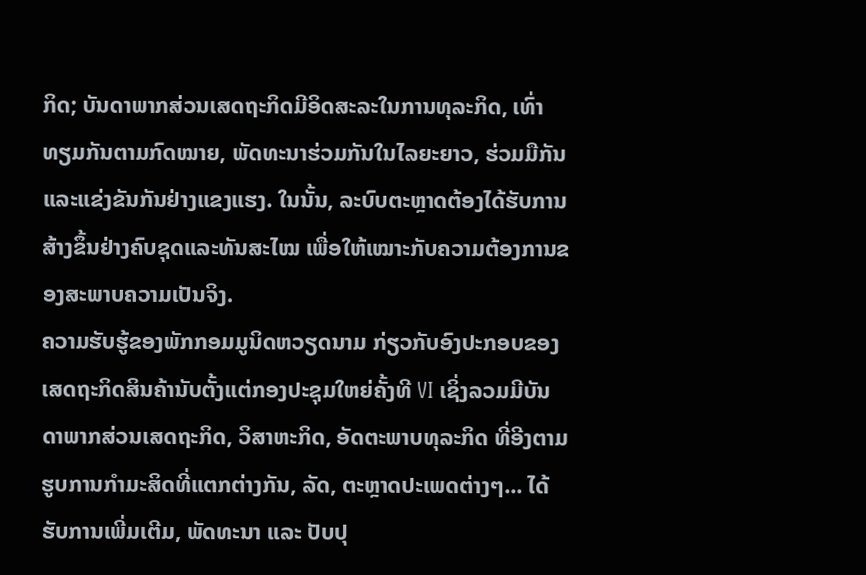ກິດ; ບັນດາພາກສ່ວນເສດຖະກິດມີອິດສະລະໃນການທຸລະກິດ, ເທົ່າທຽມກັນຕາມກົດໝາຍ, ພັດທະນາຮ່ວມກັນໃນໄລຍະຍາວ, ຮ່ວມມືກັນແລະແຂ່ງຂັນກັນຢ່າງແຂງແຮງ. ໃນນັ້ນ, ລະບົບຕະຫຼາດຕ້ອງໄດ້ຮັບການສ້າງຂຶ້ນຢ່າງຄົບຊຸດແລະທັນສະໄໝ ເພື່ອໃຫ້ເໝາະກັບຄວາມຕ້ອງການຂອງສະພາບຄວາມເປັນຈິງ.
ຄວາມຮັບຮູ້ຂອງພັກກອມມູນິດຫວຽດນາມ ກ່ຽວກັບອົງປະກອບຂອງເສດຖະກິດສິນຄ້ານັບຕັ້ງແຕ່ກອງປະຊຸມໃຫຍ່ຄັ້ງທີ VI ເຊິ່ງລວມມີບັນດາພາກສ່ວນເສດຖະກິດ, ວິສາຫະກິດ, ອັດຕະພາບທຸລະກິດ ທີ່ອີງຕາມຮູບການກຳມະສິດທີ່ແຕກຕ່າງກັນ, ລັດ, ຕະຫຼາດປະເພດຕ່າງໆ... ໄດ້ຮັບການເພີ່ມເຕີມ, ພັດທະນາ ແລະ ປັບປຸ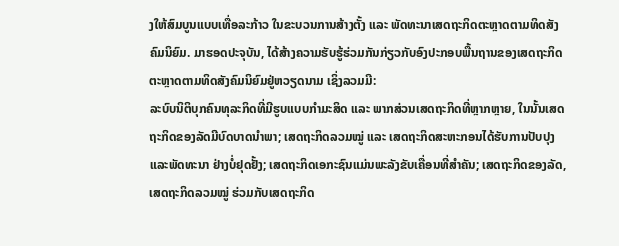ງໃຫ້ສົມບູນແບບເທື່ອລະກ້າວ ໃນຂະບວນການສ້າງຕັ້ງ ແລະ ພັດທະນາເສດຖະກິດຕະຫຼາດຕາມທິດສັງຄົມນິຍົມ. ມາຮອດປະຈຸບັນ, ໄດ້ສ້າງຄວາມຮັບຮູ້ຮ່ວມກັນກ່ຽວກັບອົງປະກອບພື້ນຖານຂອງເສດຖະກິດຕະຫຼາດຕາມທິດສັງຄົມນິຍົມຢູ່ຫວຽດນາມ ເຊິ່ງລວມມີ:
ລະບົບນິຕິບຸກຄົນທຸລະກິດທີ່ມີຮູບແບບກຳມະສິດ ແລະ ພາກສ່ວນເສດຖະກິດທີ່ຫຼາກຫຼາຍ, ໃນນັ້ນເສດຖະກິດຂອງລັດມີບົດບາດນຳພາ; ເສດຖະກິດລວມໝູ່ ແລະ ເສດຖະກິດສະຫະກອນໄດ້ຮັບການປັບປຸງແລະພັດທະນາ ຢ່າງບໍ່ຢຸດຢັ້ງ; ເສດຖະກິດເອກະຊົນແມ່ນພະລັງຂັບເຄື່ອນທີ່ສຳຄັນ; ເສດຖະກິດຂອງລັດ, ເສດຖະກິດລວມໝູ່ ຮ່ວມກັບເສດຖະກິດ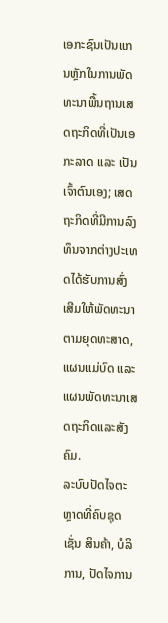ເອກະຊົນເປັນແກນຫຼັກໃນການພັດທະນາພື້ນຖານເສດຖະກິດທີ່ເປັນເອກະລາດ ແລະ ເປັນເຈົ້າຕົນເອງ; ເສດຖະກິດທີ່ມີການລົງທຶນຈາກຕ່າງປະເທດໄດ້ຮັບການສົ່ງເສີມໃຫ້ພັດທະນາຕາມຍຸດທະສາດ, ແຜນແມ່ບົດ ແລະ ແຜນພັດທະນາເສດຖະກິດແລະສັງຄົມ.
ລະບົບປັດໄຈຕະຫຼາດທີ່ຄົບຊຸດ ເຊັ່ນ ສິນຄ້າ, ບໍລິການ, ປັດໄຈການ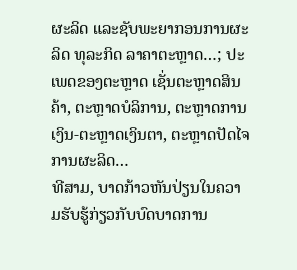ຜະລິດ ແລະຊັບພະຍາກອນການຜະລິດ ທຸລະກິດ ລາຄາຕະຫຼາດ…; ປະເພດຂອງຕະຫຼາດ ເຊັ່ນຕະຫຼາດສິນຄ້າ, ຕະຫຼາດບໍລິການ, ຕະຫຼາດການເງິນ-ຕະຫຼາດເງິນຕາ, ຕະຫຼາດປັດໄຈການຜະລິດ…
ທີສາມ, ບາດກ້າວຫັນປ່ຽນໃນຄວາມຮັບຮູ້ກ່ຽວກັບບົດບາດການ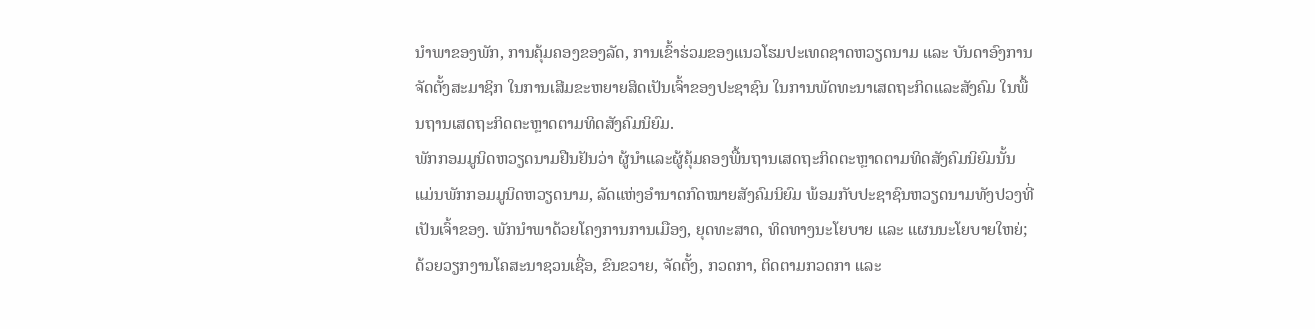ນຳພາຂອງພັກ, ການຄຸ້ມຄອງຂອງລັດ, ການເຂົ້າຮ່ວມຂອງແນວໂຮມປະເທດຊາດຫວຽດນາມ ແລະ ບັນດາອົງການຈັດຕັ້ງສະມາຊິກ ໃນການເສີມຂະຫຍາຍສິດເປັນເຈົ້າຂອງປະຊາຊົນ ໃນການພັດທະນາເສດຖະກິດແລະສັງຄົມ ໃນພື້ນຖານເສດຖະກິດຕະຫຼາດຕາມທິດສັງຄົມນິຍົມ.
ພັກກອມມູນິດຫວຽດນາມຢືນຢັນວ່າ ຜູ້ນຳແລະຜູ້ຄຸ້ມຄອງພື້ນຖານເສດຖະກິດຕະຫຼາດຕາມທິດສັງຄົມນິຍົມນັ້ນ ແມ່ນພັກກອມມູນິດຫວຽດນາມ, ລັດແຫ່ງອຳນາດກົດໝາຍສັງຄົມນິຍົມ ພ້ອມກັບປະຊາຊົນຫວຽດນາມທັງປວງທີ່ເປັນເຈົ້າຂອງ. ພັກນຳພາດ້ວຍໂຄງການການເມືອງ, ຍຸດທະສາດ, ທິດທາງນະໂຍບາຍ ແລະ ແຜນນະໂຍບາຍໃຫຍ່; ດ້ວຍວຽກງານໂຄສະນາຊວນເຊື່ອ, ຂົນຂວາຍ, ຈັດຕັ້ງ, ກວດກາ, ຕິດຕາມກວດກາ ແລະ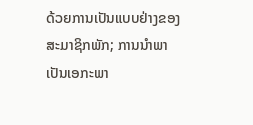ດ້ວຍການເປັນແບບຢ່າງຂອງສະມາຊິກພັກ; ການນຳພາເປັນເອກະພາ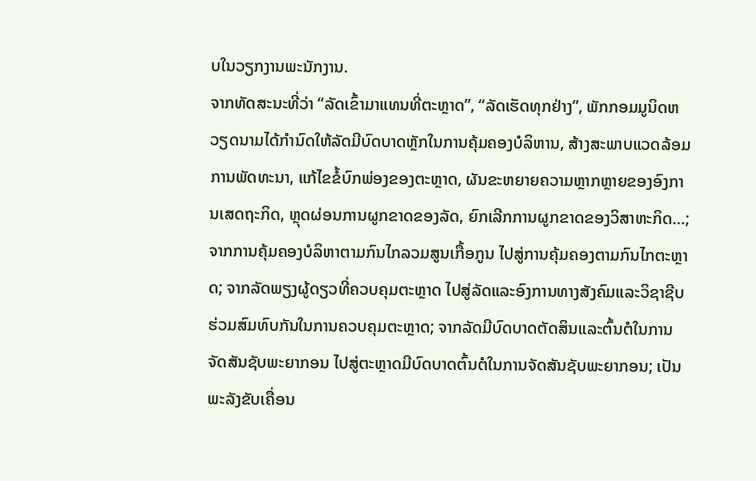ບໃນວຽກງານພະນັກງານ.
ຈາກທັດສະນະທີ່ວ່າ “ລັດເຂົ້າມາແທນທີ່ຕະຫຼາດ”, “ລັດເຮັດທຸກຢ່າງ”, ພັກກອມມູນິດຫວຽດນາມໄດ້ກຳນົດໃຫ້ລັດມີບົດບາດຫຼັກໃນການຄຸ້ມຄອງບໍລິຫານ, ສ້າງສະພາບແວດລ້ອມການພັດທະນາ, ແກ້ໄຂຂໍ້ບົກພ່ອງຂອງຕະຫຼາດ, ຜັນຂະຫຍາຍຄວາມຫຼາກຫຼາຍຂອງອົງການເສດຖະກິດ, ຫຼຸດຜ່ອນການຜູກຂາດຂອງລັດ, ຍົກເລີກການຜູກຂາດຂອງວິສາຫະກິດ…; ຈາກການຄຸ້ມຄອງບໍລິຫາຕາມກົນໄກລວມສູນເກື້ອກູນ ໄປສູ່ການຄຸ້ມຄອງຕາມກົນໄກຕະຫຼາດ; ຈາກລັດພຽງຜູ້ດຽວທີ່ຄວບຄຸມຕະຫຼາດ ໄປສູ່ລັດແລະອົງການທາງສັງຄົມແລະວິຊາຊີບຮ່ວມສົມທົບກັນໃນການຄວບຄຸມຕະຫຼາດ; ຈາກລັດມີບົດບາດຕັດສິນແລະຕົ້ນຕໍໃນການຈັດສັນຊັບພະຍາກອນ ໄປສູ່ຕະຫຼາດມີບົດບາດຕົ້ນຕໍໃນການຈັດສັນຊັບພະຍາກອນ; ເປັນພະລັງຂັບເຄື່ອນ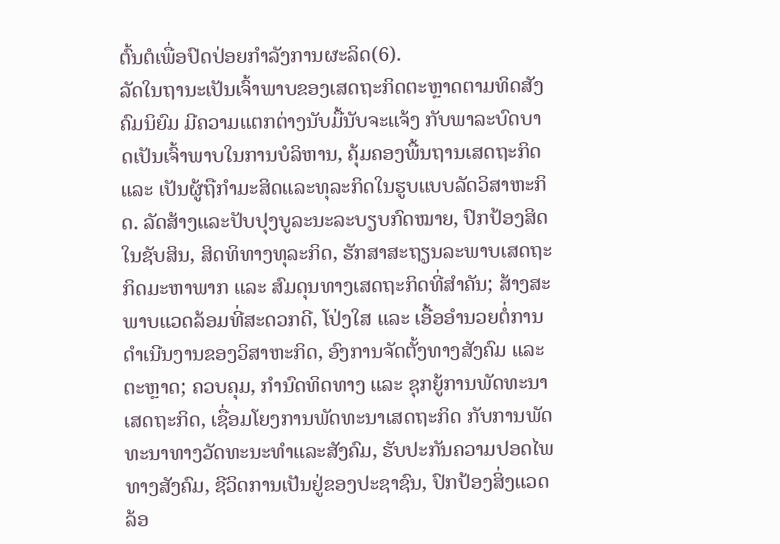ຕົ້ນຕໍເພື່ອປົດປ່ອຍກຳລັງການຜະລິດ(6).
ລັດໃນຖານະເປັນເຈົ້າພາບຂອງເສດຖະກິດຕະຫຼາດຕາມທິດສັງຄົມນິຍົມ ມີຄວາມແຕກຕ່າງນັບມື້ນັບຈະແຈ້ງ ກັບພາລະບົດບາດເປັນເຈົ້າພາບໃນການບໍລິຫານ, ຄຸ້ມຄອງພື້ນຖານເສດຖະກິດ ແລະ ເປັນຜູ້ຖືກຳມະສິດແລະທຸລະກິດໃນຮູບແບບລັດວິສາຫະກິດ. ລັດສ້າງແລະປັບປຸງບູລະນະລະບຽບກົດໝາຍ, ປົກປ້ອງສິດໃນຊັບສິນ, ສິດທິທາງທຸລະກິດ, ຮັກສາສະຖຽນລະພາບເສດຖະກິດມະຫາພາກ ແລະ ສົມດຸນທາງເສດຖະກິດທີ່ສຳຄັນ; ສ້າງສະພາບແວດລ້ອມທີ່ສະດວກດີ, ໂປ່ງໃສ ແລະ ເອື້ອອຳນວຍຕໍ່ການດຳເນີນງານຂອງວິສາຫະກິດ, ອົງການຈັດຕັ້ງທາງສັງຄົມ ແລະ ຕະຫຼາດ; ຄວບຄຸມ, ກຳນົດທິດທາງ ແລະ ຊຸກຍູ້ການພັດທະນາເສດຖະກິດ, ເຊື່ອມໂຍງການພັດທະນາເສດຖະກິດ ກັບການພັດທະນາທາງວັດທະນະທຳແລະສັງຄົມ, ຮັບປະກັນຄວາມປອດໄພທາງສັງຄົມ, ຊີວິດການເປັນຢູ່ຂອງປະຊາຊົນ, ປົກປ້ອງສິ່ງແວດລ້ອ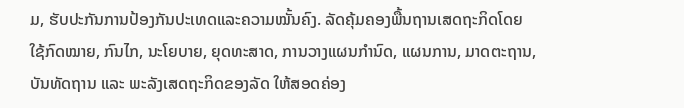ມ, ຮັບປະກັນການປ້ອງກັນປະເທດແລະຄວາມໝັ້ນຄົງ. ລັດຄຸ້ມຄອງພື້ນຖານເສດຖະກິດໂດຍໃຊ້ກົດໝາຍ, ກົນໄກ, ນະໂຍບາຍ, ຍຸດທະສາດ, ການວາງແຜນກຳນົດ, ແຜນການ, ມາດຕະຖານ, ບັນທັດຖານ ແລະ ພະລັງເສດຖະກິດຂອງລັດ ໃຫ້ສອດຄ່ອງ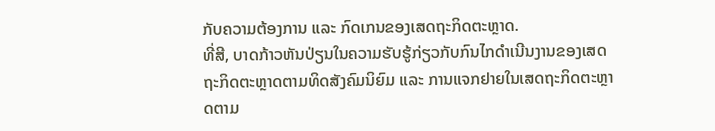ກັບຄວາມຕ້ອງການ ແລະ ກົດເກນຂອງເສດຖະກິດຕະຫຼາດ.
ທີ່ສີ, ບາດກ້າວຫັນປ່ຽນໃນຄວາມຮັບຮູ້ກ່ຽວກັບກົນໄກດຳເນີນງານຂອງເສດຖະກິດຕະຫຼາດຕາມທິດສັງຄົມນິຍົມ ແລະ ການແຈກຢາຍໃນເສດຖະກິດຕະຫຼາດຕາມ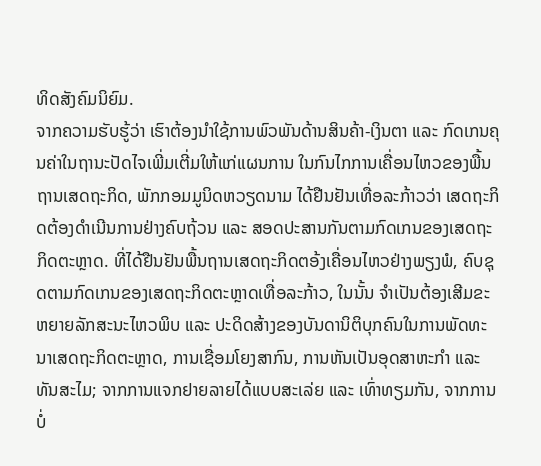ທິດສັງຄົມນິຍົມ.
ຈາກຄວາມຮັບຮູ້ວ່າ ເຮົາຕ້ອງນຳໃຊ້ການພົວພັນດ້ານສິນຄ້າ-ເງິນຕາ ແລະ ກົດເກນຄຸນຄ່າໃນຖານະປັດໄຈເພີ່ມເຕີ່ມໃຫ້ແກ່ແຜນການ ໃນກົນໄກການເຄື່ອນໄຫວຂອງພື້ນຖານເສດຖະກິດ, ພັກກອມມູນິດຫວຽດນາມ ໄດ້ຢືນຢັນເທື່ອລະກ້າວວ່າ ເສດຖະກິດຕ້ອງດຳເນີນການຢ່າງຄົບຖ້ວນ ແລະ ສອດປະສານກັນຕາມກົດເກນຂອງເສດຖະກິດຕະຫຼາດ. ທີ່ໄດ້ຢືນຢັນພື້ນຖານເສດຖະກິດຕອ້ງເຄື່ອນໄຫວຢ່າງພຽງພໍ, ຄົບຊຸດຕາມກົດເກນຂອງເສດຖະກິດຕະຫຼາດເທື່ອລະກ້າວ, ໃນນັ້ນ ຈຳເປັນຕ້ອງເສີມຂະຫຍາຍລັກສະນະໄຫວພິບ ແລະ ປະດິດສ້າງຂອງບັນດານິຕິບຸກຄົນໃນການພັດທະນາເສດຖະກິດຕະຫຼາດ, ການເຊື່ອມໂຍງສາກົນ, ການຫັນເປັນອຸດສາຫະກຳ ແລະ ທັນສະໄມ; ຈາກການແຈກຢາຍລາຍໄດ້ແບບສະເລ່ຍ ແລະ ເທົ່າທຽມກັນ, ຈາກການບໍ່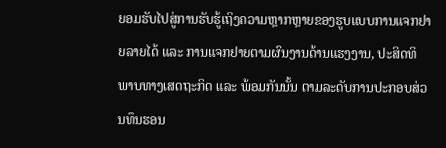ຍອມຮັບໄປສູ່ການຮັບຮູ້ເຖິງຄວາມຫຼາກຫຼາຍຂອງຮູບແບບການແຈກຢາຍລາຍໄດ້ ແລະ ການແຈກຢາຍຕາມຜົນງານດ້ານແຮງງານ, ປະສິດທິພາບທາງເສດຖະກິດ ແລະ ພ້ອມກັນນັ້ນ ຕາມລະດັບການປະກອບສ່ວນທຶນຮອນ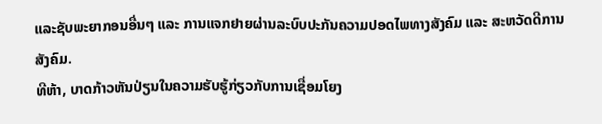ແລະຊັບພະຍາກອນອື່ນໆ ແລະ ການແຈກຢາຍຜ່ານລະບົບປະກັນຄວາມປອດໄພທາງສັງຄົມ ແລະ ສະຫວັດດີການສັງຄົມ.
ທີຫ້າ, ບາດກ້າວຫັນປ່ຽນໃນຄວາມຮັບຮູ້ກ່ຽວກັບການເຊື່ອມໂຍງ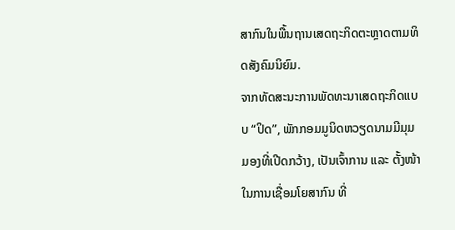ສາກົນໃນພື້ນຖານເສດຖະກິດຕະຫຼາດຕາມທິດສັງຄົມນິຍົມ.
ຈາກທັດສະນະການພັດທະນາເສດຖະກິດແບບ “ປິດ”, ພັກກອມມູນິດຫວຽດນາມມີມຸມມອງທີ່ເປີດກວ້າງ, ເປັນເຈົ້າການ ແລະ ຕັ້ງໜ້າໃນການເຊື່ອມໂຍສາກົນ ທີ່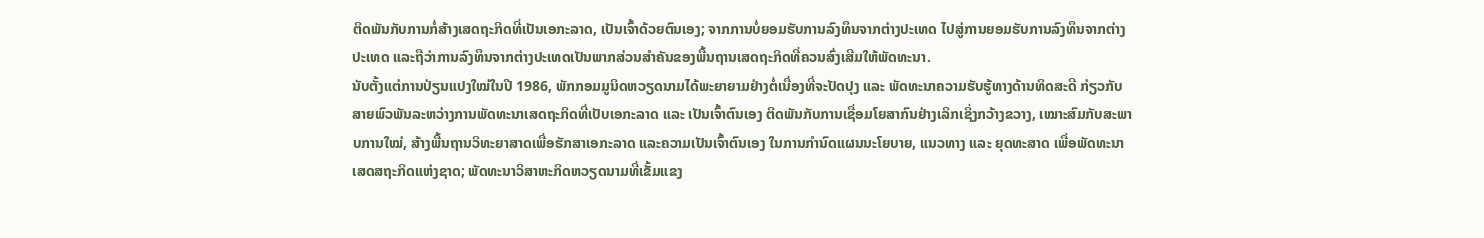ຕິດພັນກັບການກໍ່ສ້າງເສດຖະກິດທີ່ເປັນເອກະລາດ, ເປັນເຈົ້າດ້ວຍຕົນເອງ; ຈາກການບໍ່ຍອມຮັບການລົງທຶນຈາກຕ່າງປະເທດ ໄປສູ່ການຍອມຮັບການລົງທຶນຈາກຕ່າງປະເທດ ແລະຖືວ່າການລົງທຶນຈາກຕ່າງປະເທດເປັນພາກສ່ວນສຳຄັນຂອງພື້ນຖານເສດຖະກິດທີ່ຄວນສົ່ງເສີມໃຫ້ພັດທະນາ.
ນັບຕັ້ງແຕ່ການປ່ຽນແປງໃໝ່ໃນປີ 1986, ພັກກອມມູນິດຫວຽດນາມໄດ້ພະຍາຍາມຢ່າງຕໍ່ເນື່ອງທີ່ຈະປັດປຸງ ແລະ ພັດທະນາຄວາມຮັບຮູ້ທາງດ້ານທິດສະດີ ກ່ຽວກັບສາຍພົວພັນລະຫວ່າງການພັດທະນາເສດຖະກິດທີ່ເປັບເອກະລາດ ແລະ ເປັນເຈົ້າຕົນເອງ ຕິດພັນກັບການເຊື່ອມໂຍສາກົນຢ່າງເລິກເຊິ່ງກວ້າງຂວາງ, ເໝາະສົມກັບສະພາບການໃໝ່, ສ້າງພື້ນຖານວິທະຍາສາດເພື່ອຮັກສາເອກະລາດ ແລະຄວາມເປັນເຈົ້າຕົນເອງ ໃນການກຳນົດແຜນນະໂຍບາຍ, ແນວທາງ ແລະ ຍຸດທະສາດ ເພື່ອພັດທະນາເສດສຖະກິດແຫ່ງຊາດ; ພັດທະນາວິສາຫະກິດຫວຽດນາມທີ່ເຂັ້ມແຂງ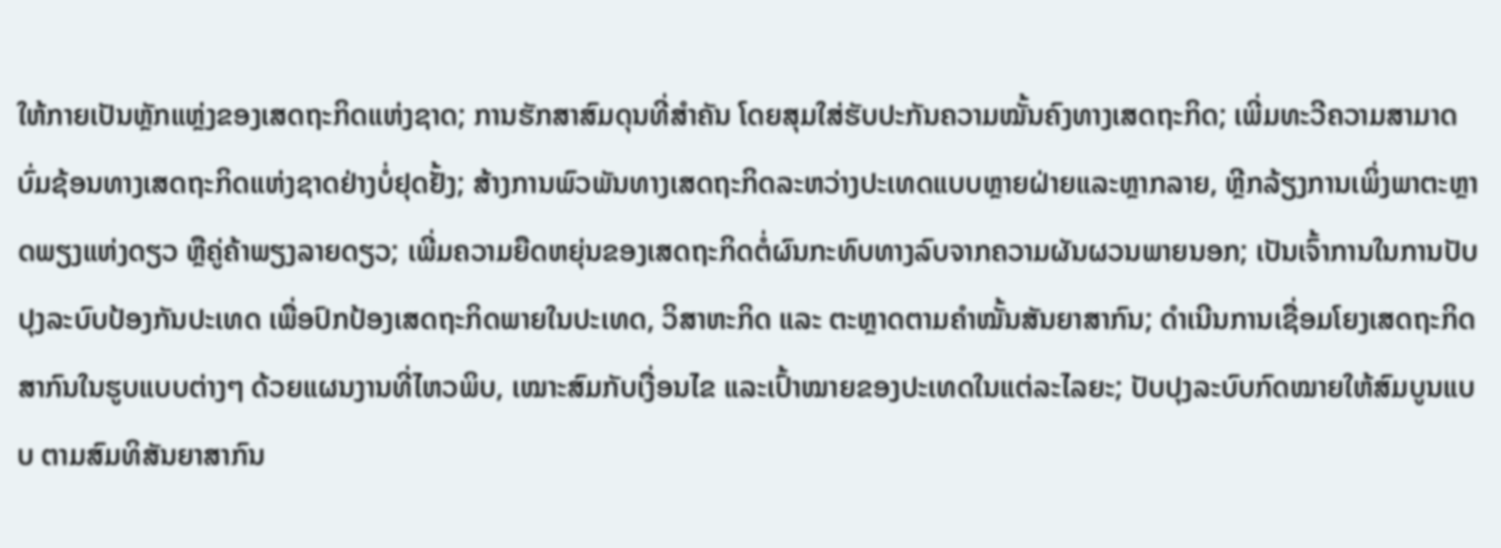ໃຫ້ກາຍເປັນຫຼັກແຫຼ່ງຂອງເສດຖະກິດແຫ່ງຊາດ; ການຮັກສາສົມດຸນທີ່ສຳຄັນ ໂດຍສຸມໃສ່ຮັບປະກັນຄວາມໝັ້ນຄົງທາງເສດຖະກິດ; ເພີ່ມທະວີຄວາມສາມາດບົ່ມຊ້ອນທາງເສດຖະກິດແຫ່ງຊາດຢ່າງບໍ່ຢຸດຢັ້ງ; ສ້າງການພົວພັນທາງເສດຖະກິດລະຫວ່າງປະເທດແບບຫຼາຍຝ່າຍແລະຫຼາກລາຍ, ຫຼີກລ້ຽງການເພິ່ງພາຕະຫຼາດພຽງແຫ່ງດຽວ ຫຼືຄູ່ຄ້າພຽງລາຍດຽວ; ເພີ່ມຄວາມຍືດຫຍຸ່ນຂອງເສດຖະກິດຕໍ່ຜົນກະທົບທາງລົບຈາກຄວາມຜັນຜວນພາຍນອກ; ເປັນເຈົ້າການໃນການປັບປຸງລະບົບປ້ອງກັນປະເທດ ເພື່ອປົກປ້ອງເສດຖະກິດພາຍໃນປະເທດ, ວິສາຫະກິດ ແລະ ຕະຫຼາດຕາມຄຳໝັ້ນສັນຍາສາກົນ; ດຳເນີນການເຊື່ອມໂຍງເສດຖະກິດສາກົນໃນຮູບແບບຕ່າງໆ ດ້ວຍແຜນງານທີ່ໄຫວພິບ, ເໝາະສົມກັບເງື່ອນໄຂ ແລະເປົ້າໝາຍຂອງປະເທດໃນແຕ່ລະໄລຍະ; ປັບປຸງລະບົບກົດໝາຍໃຫ້ສົມບູນແບບ ຕາມສົມທິສັນຍາສາກົນ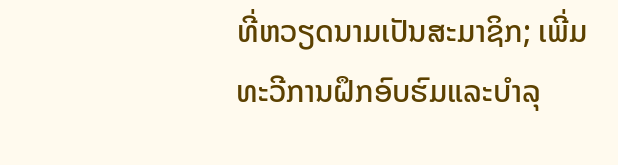ທີ່ຫວຽດນາມເປັນສະມາຊິກ; ເພີ່ມທະວີການຝຶກອົບຮົມແລະບຳລຸ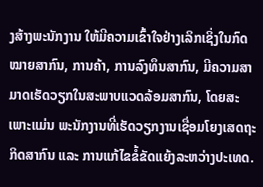ງສ້າງພະນັກງານ ໃຫ້ມີຄວາມເຂົ້າໃຈຢ່າງເລິກເຊິ່ງໃນກົດໝາຍສາກົນ, ການຄ້າ, ການລົງທຶນສາກົນ, ມີຄວາມສາມາດເຮັດວຽກໃນສະພາບແວດລ້ອມສາກົນ, ໂດຍສະເພາະແມ່ນ ພະນັກງານທີ່ເຮັດວຽກງານເຊື່ອມໂຍງເສດຖະກິດສາກົນ ແລະ ການແກ້ໄຂຂໍ້ຂັດແຍ້ງລະຫວ່າງປະເທດ.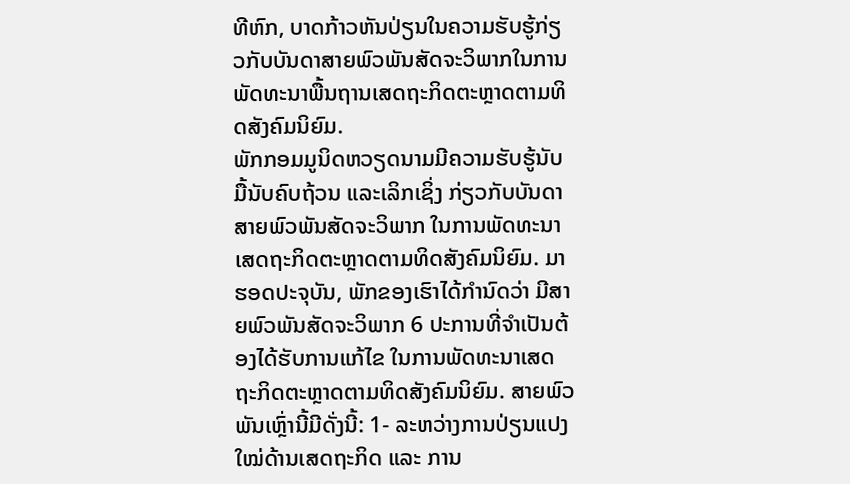ທີຫົກ, ບາດກ້າວຫັນປ່ຽນໃນຄວາມຮັບຮູ້ກ່ຽວກັບບັນດາສາຍພົວພັນສັດຈະວິພາກໃນການພັດທະນາພື້ນຖານເສດຖະກິດຕະຫຼາດຕາມທິດສັງຄົມນິຍົມ.
ພັກກອມມູນິດຫວຽດນາມມີຄວາມຮັບຮູ້ນັບມື້ນັບຄົບຖ້ວນ ແລະເລິກເຊິ່ງ ກ່ຽວກັບບັນດາສາຍພົວພັນສັດຈະວິພາກ ໃນການພັດທະນາເສດຖະກິດຕະຫຼາດຕາມທິດສັງຄົມນິຍົມ. ມາຮອດປະຈຸບັນ, ພັກຂອງເຮົາໄດ້ກຳນົດວ່າ ມີສາຍພົວພັນສັດຈະວິພາກ 6 ປະການທີ່ຈຳເປັນຕ້ອງໄດ້ຮັບການແກ້ໄຂ ໃນການພັດທະນາເສດຖະກິດຕະຫຼາດຕາມທິດສັງຄົມນິຍົມ. ສາຍພົວພັນເຫຼົ່ານີ້ມີດັ່ງນີ້: 1- ລະຫວ່າງການປ່ຽນແປງໃໝ່ດ້ານເສດຖະກິດ ແລະ ການ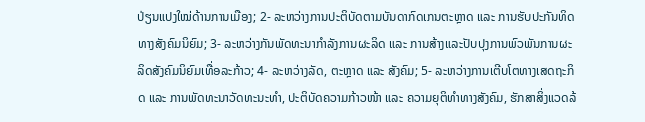ປ່ຽນແປງໃໝ່ດ້ານການເມືອງ; 2- ລະຫວ່າງການປະຕິບັດຕາມບັນດາກົດເກນຕະຫຼາດ ແລະ ການຮັບປະກັນທິດທາງສັງຄົມນິຍົມ; 3- ລະຫວ່າງກັນພັດທະນາກຳລັງການຜະລິດ ແລະ ການສ້າງແລະປັບປຸງການພົວພັນການຜະລິດສັງຄົມນິຍົມເທື່ອລະກ້າວ; 4- ລະຫວ່າງລັດ, ຕະຫຼາດ ແລະ ສັງຄົມ; 5- ລະຫວ່າງການເຕີບໂຕທາງເສດຖະກິດ ແລະ ການພັດທະນາວັດທະນະທຳ, ປະຕິບັດຄວາມກ້າວໜ້າ ແລະ ຄວາມຍຸຕິທຳທາງສັງຄົມ, ຮັກສາສິ່ງແວດລ້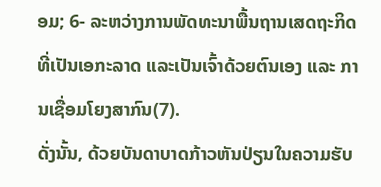ອມ; 6- ລະຫວ່າງການພັດທະນາພື້ນຖານເສດຖະກິດທີ່ເປັນເອກະລາດ ແລະເປັນເຈົ້າດ້ວຍຕົນເອງ ແລະ ການເຊື່ອມໂຍງສາກົນ(7).
ດັ່ງນັ້ນ, ດ້ວຍບັນດາບາດກ້າວຫັນປ່ຽນໃນຄວາມຮັບ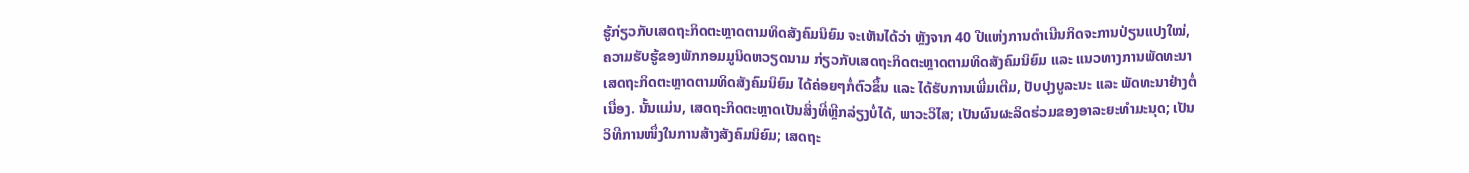ຮູ້ກ່ຽວກັບເສດຖະກິດຕະຫຼາດຕາມທິດສັງຄົມນິຍົມ ຈະເຫັນໄດ້ວ່າ ຫຼັງຈາກ 40 ປີແຫ່ງການດຳເນີນກິດຈະການປ່ຽນແປງໃໝ່, ຄວາມຮັບຮູ້ຂອງພັກກອມມູນິດຫວຽດນາມ ກ່ຽວກັບເສດຖະກິດຕະຫຼາດຕາມທິດສັງຄົມນິຍົມ ແລະ ແນວທາງການພັດທະນາເສດຖະກິດຕະຫຼາດຕາມທິດສັງຄົມນິຍົມ ໄດ້ຄ່ອຍໆກໍ່ຕົວຂຶ້ນ ແລະ ໄດ້ຮັບການເພີ່ມເຕີມ, ປັບປຸງບູລະນະ ແລະ ພັດທະນາຢ່າງຕໍ່ເນື່ອງ. ນັ້ນແມ່ນ, ເສດຖະກິດຕະຫຼາດເປັນສິ່ງທີ່ຫຼີກລ່ຽງບໍ່ໄດ້, ພາວະວິໄສ; ເປັນຜົນຜະລິດຮ່ວມຂອງອາລະຍະທຳມະນຸດ; ເປັນວິທີການໜຶ່ງໃນການສ້າງສັງຄົມນິຍົມ; ເສດຖະ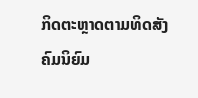ກິດຕະຫຼາດຕາມທິດສັງຄົມນິຍົມ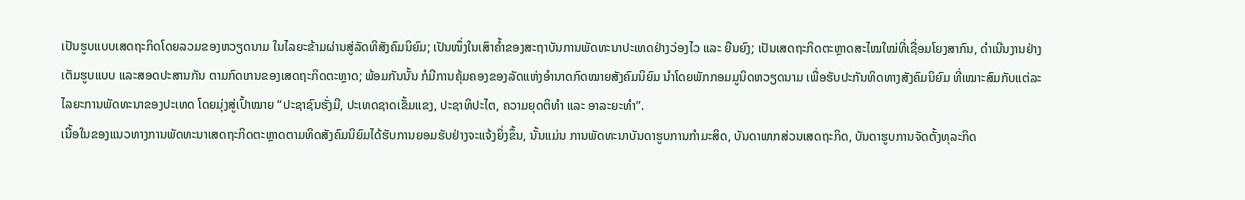ເປັນຮູບແບບເສດຖະກິດໂດຍລວມຂອງຫວຽດນາມ ໃນໄລຍະຂ້າມຜ່ານສູ່ລັດທິສັງຄົມນິຍົມ; ເປັນໜຶ່ງໃນເສົາຄ້ຳຂອງສະຖາບັນການພັດທະນາປະເທດຢ່າງວ່ອງໄວ ແລະ ຍືນຍົງ; ເປັນເສດຖະກິດຕະຫຼາດສະໄໝໃໝ່ທີ່ເຊື່ອມໂຍງສາກົນ, ດຳເນີນງານຢ່າງເຕັມຮູບແບບ ແລະສອດປະສານກັນ ຕາມກົດເກນຂອງເສດຖະກິດຕະຫຼາດ; ພ້ອມກັນນັ້ນ ກໍມີການຄຸ້ມຄອງຂອງລັດແຫ່ງອຳນາດກົດໝາຍສັງຄົມນິຍົມ ນຳໂດຍພັກກອມມູນິດຫວຽດນາມ ເພື່ອຮັບປະກັນທິດທາງສັງຄົມນິຍົມ ທີ່ເໝາະສົມກັບແຕ່ລະໄລຍະການພັດທະນາຂອງປະເທດ ໂດຍມຸ່ງສູ່ເປົ້າໝາຍ “ປະຊາຊົນຮັ່ງມີ, ປະເທດຊາດເຂັ້ມແຂງ, ປະຊາທິປະໄຕ, ຄວາມຍຸດຕິທຳ ແລະ ອາລະຍະທຳ”.
ເນື້ອໃນຂອງແນວທາງການພັດທະນາເສດຖະກິດຕະຫຼາດຕາມທິດສັງຄົມນິຍົມໄດ້ຮັບການຍອມຮັບຢ່າງຈະແຈ້ງຍິ່ງຂຶ້ນ, ນັ້ນແມ່ນ ການພັດທະນາບັນດາຮູບການກຳມະສິດ, ບັນດາພາກສ່ວນເສດຖະກິດ, ບັນດາຮູບການຈັດຕັ້ງທຸລະກິດ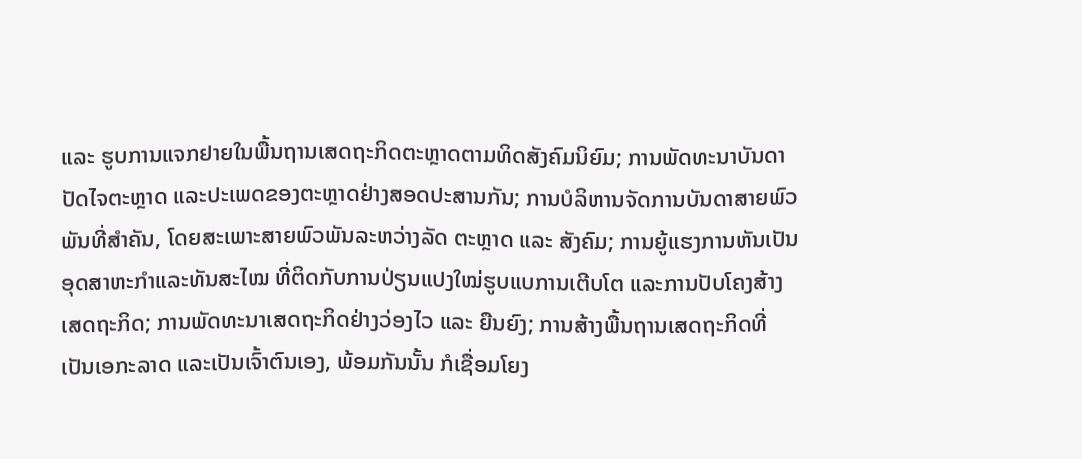ແລະ ຮູບການແຈກຢາຍໃນພື້ນຖານເສດຖະກິດຕະຫຼາດຕາມທິດສັງຄົມນິຍົມ; ການພັດທະນາບັນດາປັດໄຈຕະຫຼາດ ແລະປະເພດຂອງຕະຫຼາດຢ່າງສອດປະສານກັນ; ການບໍລິຫານຈັດການບັນດາສາຍພົວພັນທີ່ສຳຄັນ, ໂດຍສະເພາະສາຍພົວພັນລະຫວ່າງລັດ ຕະຫຼາດ ແລະ ສັງຄົມ; ການຍູ້ແຮງການຫັນເປັນອຸດສາຫະກຳແລະທັນສະໄໝ ທີ່ຕິດກັບການປ່ຽນແປງໃໝ່ຮູບແບການເຕີບໂຕ ແລະການປັບໂຄງສ້າງເສດຖະກິດ; ການພັດທະນາເສດຖະກິດຢ່າງວ່ອງໄວ ແລະ ຍືນຍົງ; ການສ້າງພື້ນຖານເສດຖະກິດທີ່ເປັນເອກະລາດ ແລະເປັນເຈົ້າຕົນເອງ, ພ້ອມກັນນັ້ນ ກໍເຊື່ອມໂຍງ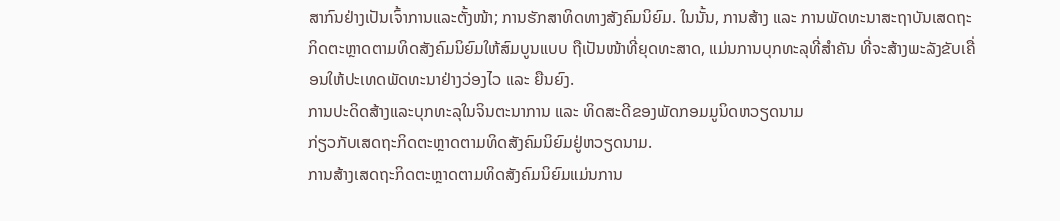ສາກົນຢ່າງເປັນເຈົ້າການແລະຕັ້ງໜ້າ; ການຮັກສາທິດທາງສັງຄົມນິຍົມ. ໃນນັ້ນ, ການສ້າງ ແລະ ການພັດທະນາສະຖາບັນເສດຖະກິດຕະຫຼາດຕາມທິດສັງຄົມນິຍົມໃຫ້ສົມບູນແບບ ຖືເປັນໜ້າທີ່ຍຸດທະສາດ, ແມ່ນການບຸກທະລຸທີ່ສຳຄັນ ທີ່ຈະສ້າງພະລັງຂັບເຄື່ອນໃຫ້ປະເທດພັດທະນາຢ່າງວ່ອງໄວ ແລະ ຍືນຍົງ.
ການປະດິດສ້າງແລະບຸກທະລຸໃນຈິນຕະນາການ ແລະ ທິດສະດີຂອງພັດກອມມູນິດຫວຽດນາມ
ກ່ຽວກັບເສດຖະກິດຕະຫຼາດຕາມທິດສັງຄົມນິຍົມຢູ່ຫວຽດນາມ.
ການສ້າງເສດຖະກິດຕະຫຼາດຕາມທິດສັງຄົມນິຍົມແມ່ນການ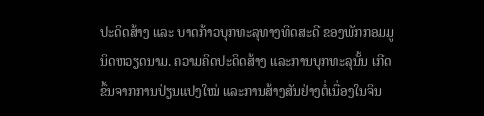ປະດິດສ້າງ ແລະ ບາດກ້າວບຸກທະລຸທາງທິດສະດີ ຂອງພັກກອມມູນິດຫວຽດນາມ. ຄວາມຄິດປະດິດສ້າງ ແລະການບຸກທະລຸນັ້ນ ເກີດຂຶ້ນຈາກການປ່ຽນແປງໃໝ່ ແລະການສ້າງສັນຢ່າງຕໍ່ເນື່ອງໃນຈິນ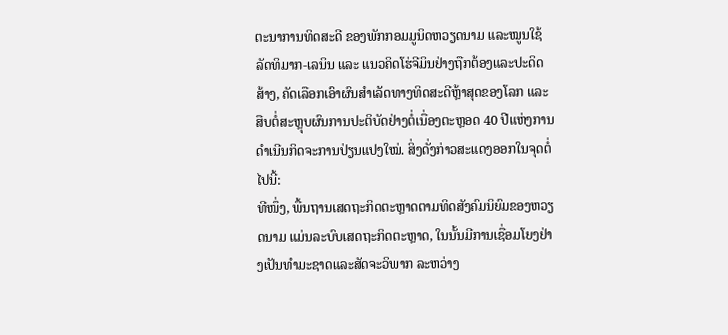ຕະນາການທິດສະດີ ຂອງພັກກອມມູນິດຫວຽດນາມ ແລະໝູນໃຊ້ລັດທິມາກ-ເລນິນ ແລະ ແນວຄິດໂຮ່ຈີມິນຢ່າງຖືກຕ້ອງແລະປະດິດສ້າງ, ຄັດເລືອກເອົາຜົນສຳເລັດທາງທິດສະດີຫຼ້າສຸດຂອງໂລກ ແລະ ສືບຕໍ່ສະຫຼຸບຜົນການປະຕິບັດຢ່າງຕໍ່ເນື່ອງຕະຫຼອດ 40 ປີແຫ່ງການດຳເນີນກິດຈະການປ່ຽນແປງໃໝ່. ສິ່ງດັ່ງກ່າວສະແດງອອກໃນຈຸດຕໍ່ໄປນີ້:
ທີໜຶ່ງ, ພື້ນຖານເສດຖະກິດຕະຫຼາດຕາມທິດສັງຄົມນິຍົມຂອງຫວຽດນາມ ແມ່ນລະບົບເສດຖະກິດຕະຫຼາດ, ໃນນັ້ນມີການເຊື່ອມໂຍງຢ່າງເປັນທຳມະຊາດແລະສັດຈະວິພາກ ລະຫວ່າງ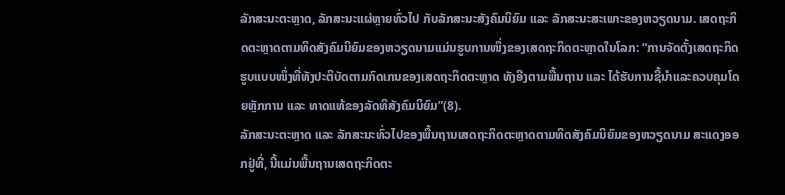ລັກສະນະຕະຫຼາດ, ລັກສະນະແຜ່ຫຼາຍທົ່ວໄປ ກັບລັກສະນະສັງຄົມນິຍົມ ແລະ ລັກສະນະສະເພາະຂອງຫວຽດນາມ. ເສດຖະກິດຕະຫຼາດຕາມທິດສັງຄົມນິຍົມຂອງຫວຽດນາມແມ່ນຮູບການໜຶ່ງຂອງເສດຖະກິດຕະຫຼາດໃນໂລກ: “ການຈັດຕັ້ງເສດຖະກິດຮູບແບບໜຶ່ງທີ່ທັງປະຕິບັດຕາມກົດເກນຂອງເສດຖະກິດຕະຫຼາດ ທັງອີງຕາມພື້ນຖານ ແລະ ໄດ້ຮັບການຊີ້ນຳແລະຄວບຄຸມໂດຍຫຼັກການ ແລະ ທາດແທ້ຂອງລັດທິສັງຄົມນິຍົມ”(8).
ລັກສະນະຕະຫຼາດ ແລະ ລັກສະນະທົ່ວໄປຂອງພື້ນຖານເສດຖະກິດຕະຫຼາດຕາມທິດສັງຄົມນິຍົມຂອງຫວຽດນາມ ສະແດງອອກຢູ່ທີ່, ນີ້ແມ່ນພື້ນຖານເສດຖະກິດຕະ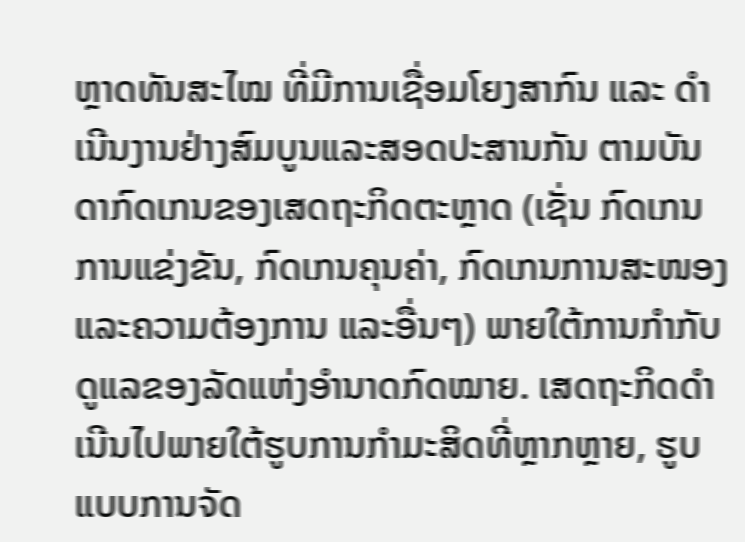ຫຼາດທັນສະໄໝ ທີ່ມີການເຊື່ອມໂຍງສາກົນ ແລະ ດຳເນີນງານຢ່າງສົມບູນແລະສອດປະສານກັນ ຕາມບັນດາກົດເກນຂອງເສດຖະກິດຕະຫຼາດ (ເຊັ່ນ ກົດເກນການແຂ່ງຂັນ, ກົດເກນຄຸນຄ່າ, ກົດເກນການສະໜອງແລະຄວາມຕ້ອງການ ແລະອື່ນໆ) ພາຍໃຕ້ການກຳກັບດູແລຂອງລັດແຫ່ງອຳນາດກົດໝາຍ. ເສດຖະກິດດຳເນີນໄປພາຍໃຕ້ຮູບການກຳມະສິດທີ່ຫຼາກຫຼາຍ, ຮູບແບບການຈັດ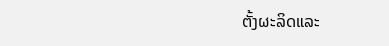ຕັ້ງຜະລິດແລະ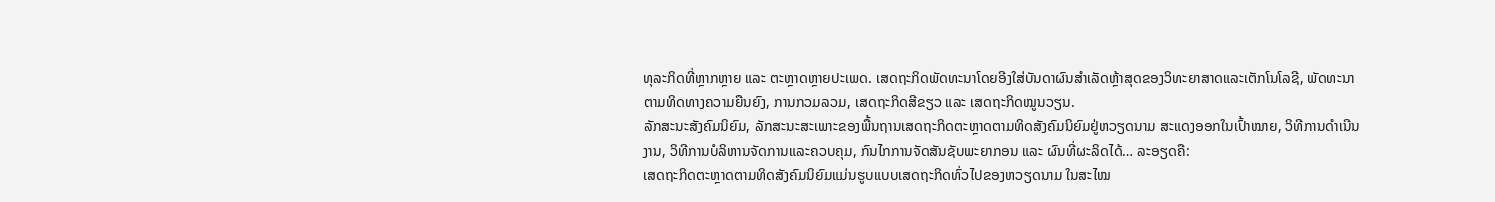ທຸລະກິດທີ່ຫຼາກຫຼາຍ ແລະ ຕະຫຼາດຫຼາຍປະເພດ. ເສດຖະກິດພັດທະນາໂດຍອີງໃສ່ບັນດາຜົນສຳເລັດຫຼ້າສຸດຂອງວິທະຍາສາດແລະເຕັກໂນໂລຊີ, ພັດທະນາຕາມທິດທາງຄວາມຍືນຍົງ, ການກວມລວມ, ເສດຖະກິດສີຂຽວ ແລະ ເສດຖະກິດໝູນວຽນ.
ລັກສະນະສັງຄົມນິຍົມ, ລັກສະນະສະເພາະຂອງພື້ນຖານເສດຖະກິດຕະຫຼາດຕາມທິດສັງຄົມນິຍົມຢູ່ຫວຽດນາມ ສະແດງອອກໃນເປົ້າໝາຍ, ວິທີການດຳເນີນງານ, ວິທີການບໍລິຫານຈັດການແລະຄວບຄຸມ, ກົນໄກການຈັດສັນຊັບພະຍາກອນ ແລະ ຜົນທີ່ຜະລິດໄດ້… ລະອຽດຄື:
ເສດຖະກິດຕະຫຼາດຕາມທິດສັງຄົມນິຍົມແມ່ນຮູບແບບເສດຖະກິດທົ່ວໄປຂອງຫວຽດນາມ ໃນສະໄໝ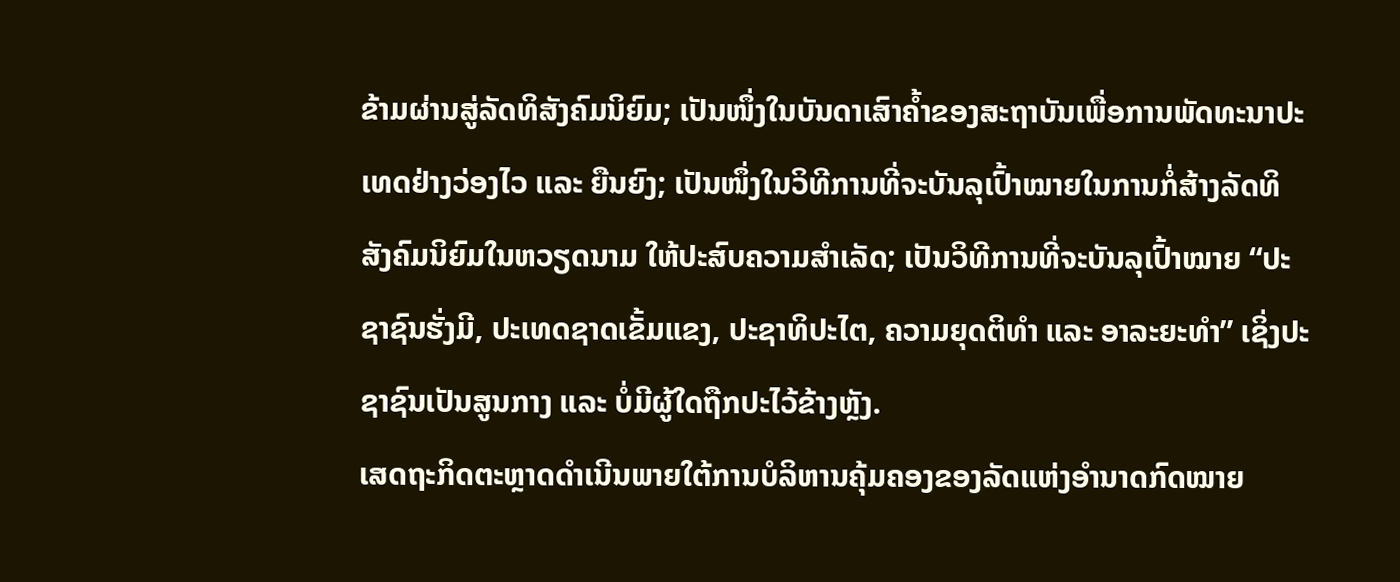ຂ້າມຜ່ານສູ່ລັດທິສັງຄົມນິຍົມ; ເປັນໜຶ່ງໃນບັນດາເສົາຄ້ຳຂອງສະຖາບັນເພື່ອການພັດທະນາປະເທດຢ່າງວ່ອງໄວ ແລະ ຍືນຍົງ; ເປັນໜຶ່ງໃນວິທີການທີ່ຈະບັນລຸເປົ້າໝາຍໃນການກໍ່ສ້າງລັດທິສັງຄົມນິຍົມໃນຫວຽດນາມ ໃຫ້ປະສົບຄວາມສຳເລັດ; ເປັນວິທີການທີ່ຈະບັນລຸເປົ້າໝາຍ “ປະຊາຊົນຮັ່ງມີ, ປະເທດຊາດເຂັ້ມແຂງ, ປະຊາທິປະໄຕ, ຄວາມຍຸດຕິທຳ ແລະ ອາລະຍະທຳ” ເຊິ່ງປະຊາຊົນເປັນສູນກາງ ແລະ ບໍ່ມີຜູ້ໃດຖືກປະໄວ້ຂ້າງຫຼັງ.
ເສດຖະກິດຕະຫຼາດດຳເນີນພາຍໃຕ້ການບໍລິຫານຄຸ້ມຄອງຂອງລັດແຫ່ງອຳນາດກົດໝາຍ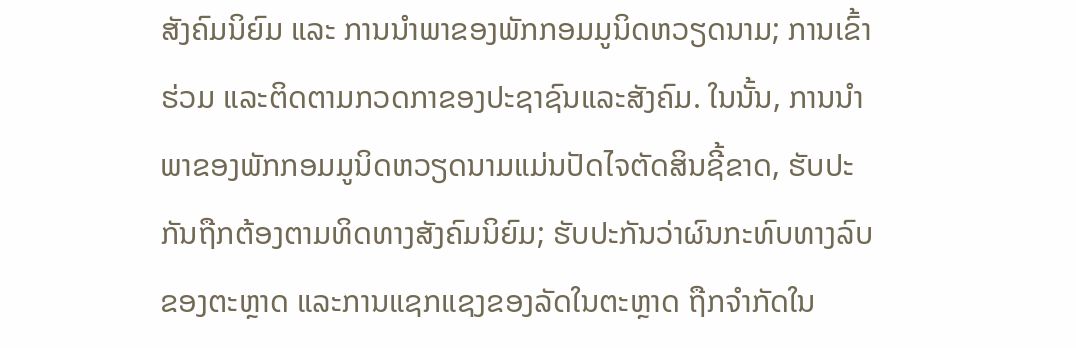ສັງຄົມນິຍົມ ແລະ ການນຳພາຂອງພັກກອມມູນິດຫວຽດນາມ; ການເຂົ້າຮ່ວມ ແລະຕິດຕາມກວດກາຂອງປະຊາຊົນແລະສັງຄົມ. ໃນນັ້ນ, ການນຳພາຂອງພັກກອມມູນິດຫວຽດນາມແມ່ນປັດໄຈຕັດສິນຊີ້ຂາດ, ຮັບປະກັນຖືກຕ້ອງຕາມທິດທາງສັງຄົມນິຍົມ; ຮັບປະກັນວ່າຜົນກະທົບທາງລົບຂອງຕະຫຼາດ ແລະການແຊກແຊງຂອງລັດໃນຕະຫຼາດ ຖືກຈໍາກັດໃນ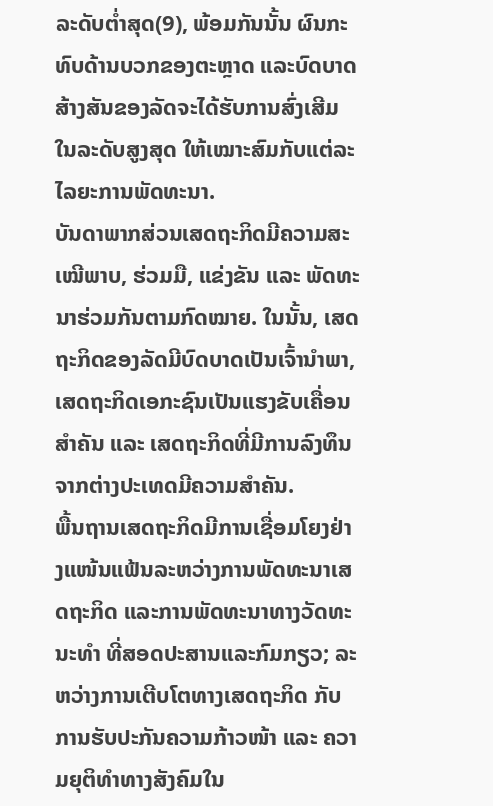ລະດັບຕ່ຳສຸດ(9), ພ້ອມກັນນັ້ນ ຜົນກະທົບດ້ານບວກຂອງຕະຫຼາດ ແລະບົດບາດສ້າງສັນຂອງລັດຈະໄດ້ຮັບການສົ່ງເສີມໃນລະດັບສູງສຸດ ໃຫ້ເໝາະສົມກັບແຕ່ລະໄລຍະການພັດທະນາ.
ບັນດາພາກສ່ວນເສດຖະກິດມີຄວາມສະເໝີພາບ, ຮ່ວມມື, ແຂ່ງຂັນ ແລະ ພັດທະນາຮ່ວມກັນຕາມກົດໝາຍ. ໃນນັ້ນ, ເສດຖະກິດຂອງລັດມີບົດບາດເປັນເຈົ້ານຳພາ, ເສດຖະກິດເອກະຊົນເປັນແຮງຂັບເຄື່ອນສຳຄັນ ແລະ ເສດຖະກິດທີ່ມີການລົງທຶນຈາກຕ່າງປະເທດມີຄວາມສຳຄັນ.
ພື້ນຖານເສດຖະກິດມີການເຊື່ອມໂຍງຢ່າງແໜ້ນແຟ້ນລະຫວ່າງການພັດທະນາເສດຖະກິດ ແລະການພັດທະນາທາງວັດທະນະທຳ ທີ່ສອດປະສານແລະກົມກຽວ; ລະຫວ່າງການເຕີບໂຕທາງເສດຖະກິດ ກັບການຮັບປະກັນຄວາມກ້າວໜ້າ ແລະ ຄວາມຍຸຕິທຳທາງສັງຄົມໃນ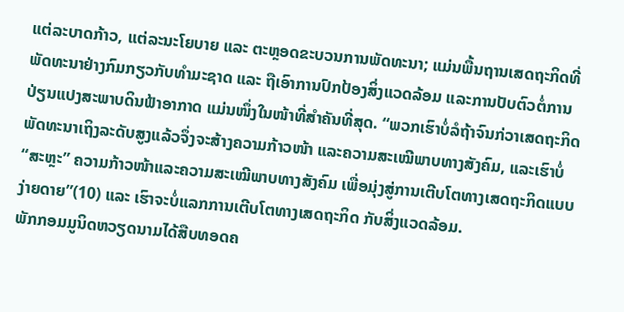ແຕ່ລະບາດກ້າວ, ແຕ່ລະນະໂຍບາຍ ແລະ ຕະຫຼອດຂະບວນການພັດທະນາ; ແມ່ນພື້ນຖານເສດຖະກິດທີ່ພັດທະນາຢ່າງກົມກຽວກັບທຳມະຊາດ ແລະ ຖືເອົາການປົກປ້ອງສິ່ງແວດລ້ອມ ແລະການປັບຕົວຕໍ່ການປ່ຽນແປງສະພາບດິນຟ້າອາກາດ ແມ່ນໜຶ່ງໃນໜ້າທີ່ສຳຄັນທີ່ສຸດ. “ພວກເຮົາບໍ່ລໍຖ້າຈົນກ່ວາເສດຖະກິດພັດທະນາເຖິງລະດັບສູງແລ້ວຈຶ່ງຈະສ້າງຄວາມກ້າວໜ້າ ແລະຄວາມສະເໝີພາບທາງສັງຄົມ, ແລະເຮົາບໍ່ “ສະຫຼະ” ຄວາມກ້າວໜ້າແລະຄວາມສະເໝີພາບທາງສັງຄົມ ເພື່ອມຸ່ງສູ່ການເຕີບໂຕທາງເສດຖະກິດແບບງ່າຍດາຍ”(10) ແລະ ເຮົາຈະບໍ່ແລກການເຕີບໂຕທາງເສດຖະກິດ ກັບສິ່ງແວດລ້ອມ.
ພັກກອມມູນິດຫວຽດນາມໄດ້ສືບທອດຄ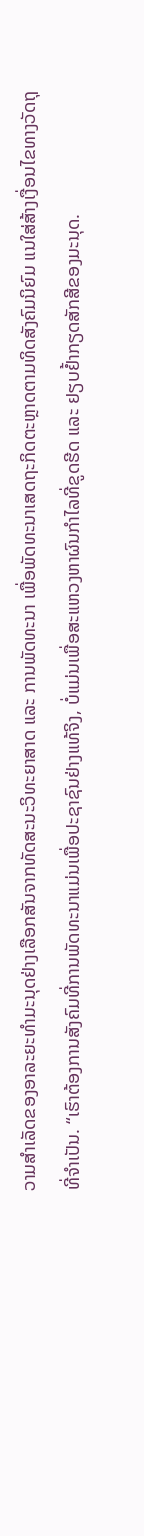ວາມສຳເລັດຂອງອາລະຍະທຳມະນຸດຢ່າງເລືອກສັນຈາກທັດສະນະວິທະຍາສາດ ແລະ ການພັດທະນາ ເພື່ອພັດທະນາເສດຖະກິດຕະຫຼາດຕາມທິດສັງຄົມນິຍົມ ແນໃສ່ສ້າງເງື່ອນໄຂທາງວັດຖຸທີ່ຈຳເປັນ. “ເຮົາຕ້ອງການສັງຄົມທີ່ການພັດທະນາແມ່ນເພື່ອປະຊາຊົນຢ່າງແທ້ຈິງ, ບໍ່ແມ່ນເພື່ອສະແຫວງຫາຜົນກຳໄລທີ່ຂູດຮີດ ແລະ ຢຽບຢ້ຳກຽດສັກສີຂອງມະນຸດ.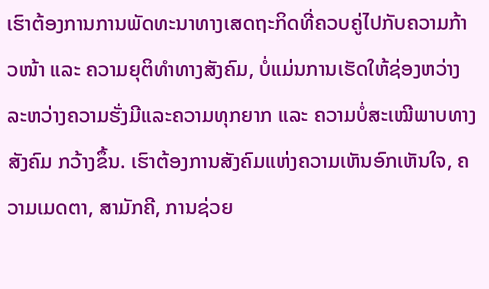ເຮົາຕ້ອງການການພັດທະນາທາງເສດຖະກິດທີ່ຄວບຄູ່ໄປກັບຄວາມກ້າວໜ້າ ແລະ ຄວາມຍຸຕິທຳທາງສັງຄົມ, ບໍ່ແມ່ນການເຮັດໃຫ້ຊ່ອງຫວ່າງລະຫວ່າງຄວາມຮັ່ງມີແລະຄວາມທຸກຍາກ ແລະ ຄວາມບໍ່ສະເໝີພາບທາງສັງຄົມ ກວ້າງຂຶ້ນ. ເຮົາຕ້ອງການສັງຄົມແຫ່ງຄວາມເຫັນອົກເຫັນໃຈ, ຄວາມເມດຕາ, ສາມັກຄີ, ການຊ່ວຍ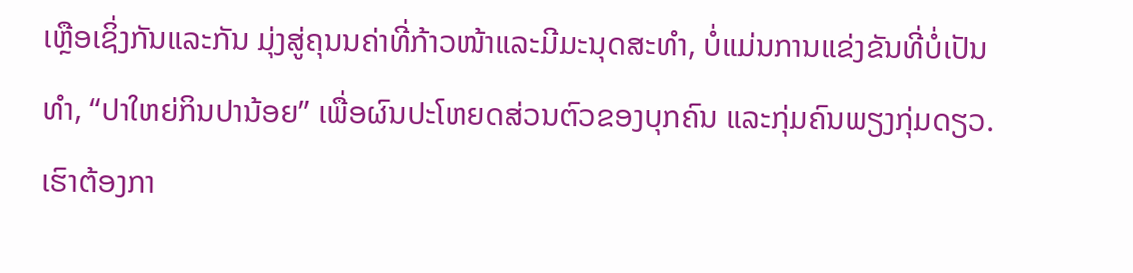ເຫຼືອເຊິ່ງກັນແລະກັນ ມຸ່ງສູ່ຄຸນນຄ່າທີ່ກ້າວໜ້າແລະມີມະນຸດສະທຳ, ບໍ່ແມ່ນການແຂ່ງຂັນທີ່ບໍ່ເປັນທຳ, “ປາໃຫຍ່ກິນປານ້ອຍ” ເພື່ອຜົນປະໂຫຍດສ່ວນຕົວຂອງບຸກຄົນ ແລະກຸ່ມຄົນພຽງກຸ່ມດຽວ. ເຮົາຕ້ອງກາ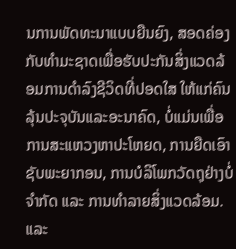ນການພັດທະນາແບບຍືນຍົງ, ສອດຄ່ອງກັບທຳມະຊາດເພື່ອຮັບປະກັນສິ່ງແວດລ້ອມການດຳລົງຊີວິດທີ່ປອດໃສ ໃຫ້ແກ່ຄົນລຸ້ນປະຈຸບັນແລະອະນາຄົດ, ບໍ່ແມ່ນເພື່ອການສະແຫວງຫາປະໂຫຍດ, ການຍືດເອົາຊັບພະຍາກອນ, ການບໍລິໂພກວັດຖຸຢ່າງບໍ່ຈຳກັດ ແລະ ການທຳລາຍສິ່ງແວດລ້ອມ. ແລະ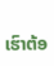ເຮົາຕ້ອ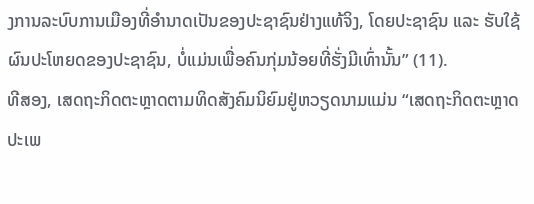ງການລະບົບການເມືອງທີ່ອຳນາດເປັນຂອງປະຊາຊົນຢ່າງແທ້ຈິງ, ໂດຍປະຊາຊົນ ແລະ ຮັບໃຊ້ຜົນປະໂຫຍດຂອງປະຊາຊົນ, ບໍ່ແມ່ນເພື່ອຄົນກຸ່ມນ້ອຍທີ່ຮັ່ງມີເທົ່ານັ້ນ” (11).
ທີສອງ, ເສດຖະກິດຕະຫຼາດຕາມທິດສັງຄົມນິຍົມຢູ່ຫວຽດນາມແມ່ນ “ເສດຖະກິດຕະຫຼາດປະເພ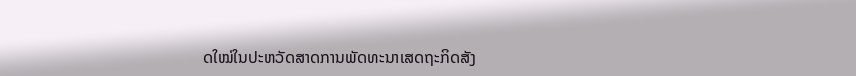ດໃໝ່ໃນປະຫວັດສາດການພັດທະນາເສດຖະກິດສັງ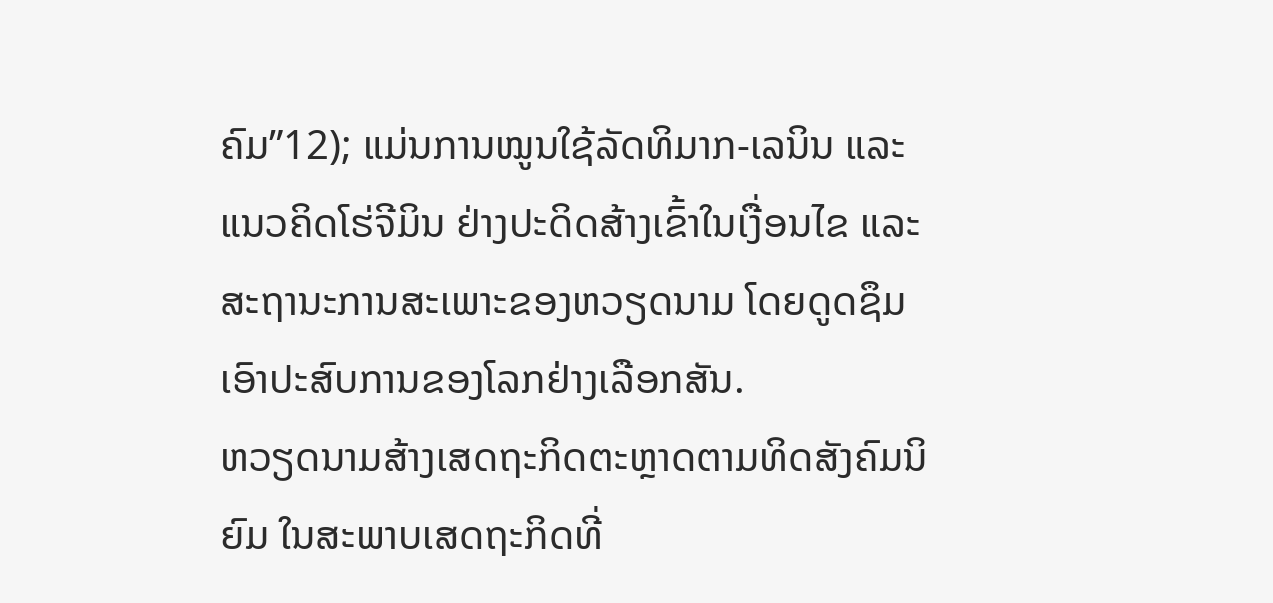ຄົມ”12); ແມ່ນການໝູນໃຊ້ລັດທິມາກ-ເລນິນ ແລະ ແນວຄິດໂຮ່ຈີມິນ ຢ່າງປະດິດສ້າງເຂົ້າໃນເງື່ອນໄຂ ແລະສະຖານະການສະເພາະຂອງຫວຽດນາມ ໂດຍດູດຊຶມເອົາປະສົບການຂອງໂລກຢ່າງເລືອກສັນ.
ຫວຽດນາມສ້າງເສດຖະກິດຕະຫຼາດຕາມທິດສັງຄົມນິຍົມ ໃນສະພາບເສດຖະກິດທີ່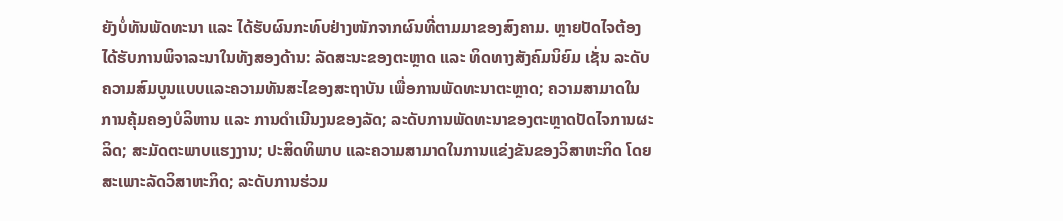ຍັງບໍ່ທັນພັດທະນາ ແລະ ໄດ້ຮັບຜົນກະທົບຢ່າງໜັກຈາກຜົນທີ່ຕາມມາຂອງສົງຄາມ. ຫຼາຍປັດໄຈຕ້ອງໄດ້ຮັບການພິຈາລະນາໃນທັງສອງດ້ານ: ລັດສະນະຂອງຕະຫຼາດ ແລະ ທິດທາງສັງຄົມນິຍົມ ເຊັ່ນ ລະດັບຄວາມສົມບູນແບບແລະຄວາມທັນສະໄຂອງສະຖາບັນ ເພື່ອການພັດທະນາຕະຫຼາດ; ຄວາມສາມາດໃນການຄຸ້ມຄອງບໍລິຫານ ແລະ ການດຳເນີນງນຂອງລັດ; ລະດັບການພັດທະນາຂອງຕະຫຼາດປັດໄຈການຜະລິດ; ສະມັດຕະພາບແຮງງານ; ປະສິດທິພາບ ແລະຄວາມສາມາດໃນການແຂ່ງຂັນຂອງວິສາຫະກິດ ໂດຍສະເພາະລັດວິສາຫະກິດ; ລະດັບການຮ່ວມ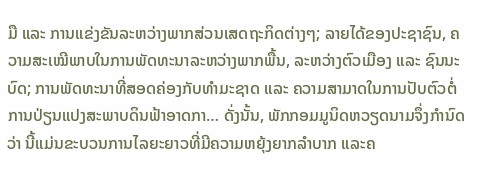ມື ແລະ ການແຂ່ງຂັນລະຫວ່າງພາກສ່ວນເສດຖະກິດຕ່າງໆ; ລາຍໄດ້ຂອງປະຊາຊົນ, ຄວາມສະເໝີພາບໃນການພັດທະນາລະຫວ່າງພາກພື້ນ, ລະຫວ່າງຕົວເມືອງ ແລະ ຊົນນະບົດ; ການພັດທະນາທີ່ສອດຄ່ອງກັບທຳມະຊາດ ແລະ ຄວາມສາມາດໃນການປັບຕົວຕໍ່ການປ່ຽນແປງສະພາບດິນຟ້າອາດກາ… ດັ່ງນັ້ນ, ພັກກອມມູນິດຫວຽດນາມຈຶ່ງກຳນົດວ່າ ນີ້ແມ່ນຂະບວນການໄລຍະຍາວທີ່ມີຄວາມຫຍຸ້ງຍາກລຳບາກ ແລະຄ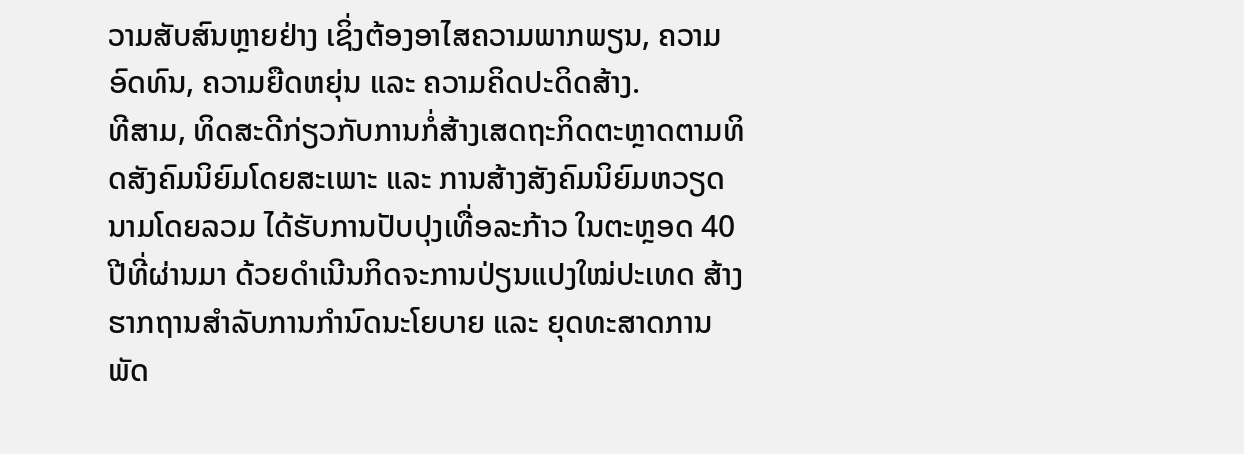ວາມສັບສົນຫຼາຍຢ່າງ ເຊິ່ງຕ້ອງອາໄສຄວາມພາກພຽນ, ຄວາມອົດທົນ, ຄວາມຍືດຫຍຸ່ນ ແລະ ຄວາມຄິດປະດິດສ້າງ.
ທີສາມ, ທິດສະດີກ່ຽວກັບການກໍ່ສ້າງເສດຖະກິດຕະຫຼາດຕາມທິດສັງຄົມນິຍົມໂດຍສະເພາະ ແລະ ການສ້າງສັງຄົມນິຍົມຫວຽດນາມໂດຍລວມ ໄດ້ຮັບການປັບປຸງເທື່ອລະກ້າວ ໃນຕະຫຼອດ 40 ປີທີ່ຜ່ານມາ ດ້ວຍດຳເນີນກິດຈະການປ່ຽນແປງໃໝ່ປະເທດ ສ້າງຮາກຖານສຳລັບການກຳນົດນະໂຍບາຍ ແລະ ຍຸດທະສາດການພັດ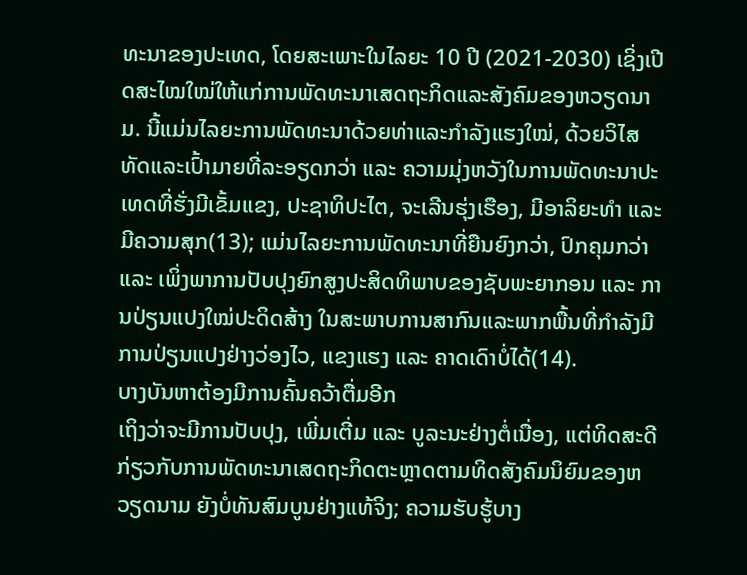ທະນາຂອງປະເທດ, ໂດຍສະເພາະໃນໄລຍະ 10 ປີ (2021-2030) ເຊິ່ງເປີດສະໄໝໃໝ່ໃຫ້ແກ່ການພັດທະນາເສດຖະກິດແລະສັງຄົມຂອງຫວຽດນາມ. ນີ້ແມ່ນໄລຍະການພັດທະນາດ້ວຍທ່າແລະກຳລັງແຮງໃໝ່, ດ້ວຍວິໄສທັດແລະເປົ້າມາຍທີ່ລະອຽດກວ່າ ແລະ ຄວາມມຸ່ງຫວັງໃນການພັດທະນາປະເທດທີ່ຮັ່ງມີເຂັ້ມແຂງ, ປະຊາທິປະໄຕ, ຈະເລີນຮຸ່ງເຮືອງ, ມີອາລິຍະທຳ ແລະ ມີຄວາມສຸກ(13); ແມ່ນໄລຍະການພັດທະນາທີ່ຍືນຍົງກວ່າ, ປົກຄຸມກວ່າ ແລະ ເພິ່ງພາການປັບປຸງຍົກສູງປະສິດທິພາບຂອງຊັບພະຍາກອນ ແລະ ການປ່ຽນແປງໃໝ່ປະດິດສ້າງ ໃນສະພາບການສາກົນແລະພາກພື້ນທີ່ກຳລັງມີການປ່ຽນແປງຢ່າງວ່ອງໄວ, ແຂງແຮງ ແລະ ຄາດເດົາບໍ່ໄດ້(14).
ບາງບັນຫາຕ້ອງມີການຄົ້ນຄວ້າຕື່ມອີກ
ເຖິງວ່າຈະມີການປັບປຸງ, ເພີ່ມເຕີ່ມ ແລະ ບູລະນະຢ່າງຕໍ່ເນື່ອງ, ແຕ່ທິດສະດີກ່ຽວກັບການພັດທະນາເສດຖະກິດຕະຫຼາດຕາມທິດສັງຄົມນິຍົມຂອງຫວຽດນາມ ຍັງບໍ່ທັນສົມບູນຢ່າງແທ້ຈິງ; ຄວາມຮັບຮູ້ບາງ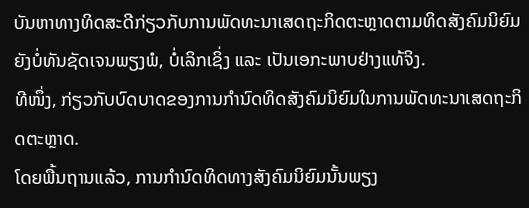ບັນຫາທາງທິດສະດີກ່ຽວກັບການພັດທະນາເສດຖະກິດຕະຫຼາດຕາມທິດສັງຄົມນິຍົມຍັງບໍ່ທັນຊັດເຈນພຽງພໍ, ບໍ່ເລິກເຊິ່ງ ແລະ ເປັນເອກະພາບຢ່າງແທ້ຈິງ.
ທີໜຶ່ງ, ກ່ຽວກັບບົດບາດຂອງການກຳນົດທິດສັງຄົມນິຍົມໃນການພັດທະນາເສດຖະກິດຕະຫຼາດ.
ໂດຍພື້ນຖານແລ້ວ, ການກຳນົດທິດທາງສັງຄົມນິຍົມນັ້ນພຽງ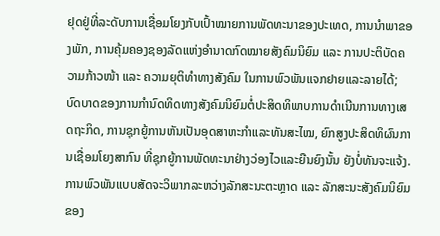ຢຸດຢູ່ທີ່ລະດັບການເຊື່ອມໂຍງກັບເປົ້າໝາຍການພັດທະນາຂອງປະເທດ, ການນຳພາຂອງພັກ, ການຄຸ້ມຄອງຊອງລັດແຫ່ງອຳນາດກົດໝາຍສັງຄົມນິຍົມ ແລະ ການປະຕິບັດຄວາມກ້າວໜ້າ ແລະ ຄວາມຍຸຕິທຳທາງສັງຄົມ ໃນການພົວພັນແຈກຢາຍແລະລາຍໄດ້; ບົດບາດຂອງການກຳນົດທິດທາງສັງຄົມນິຍົມຕໍ່ປະສິດທິພາບການດຳເນີນການທາງເສດຖະກິດ, ການຊຸກຍູ້ການຫັນເປັນອຸດສາຫະກຳແລະທັນສະໄໝ, ຍົກສູງປະສິດທິຜົນການເຊື່ອມໂຍງສາກົນ ທີ່ຊຸກຍູ້ການພັດທະນາຢ່າງວ່ອງໄວແລະຍືນຍົງນັ້ນ ຍັງບໍ່ທັນຈະແຈ້ງ. ການພົວພັນແບບສັດຈະວິພາກລະຫວ່າງລັກສະນະຕະຫຼາດ ແລະ ລັກສະນະສັງຄົມນິຍົມຂອງ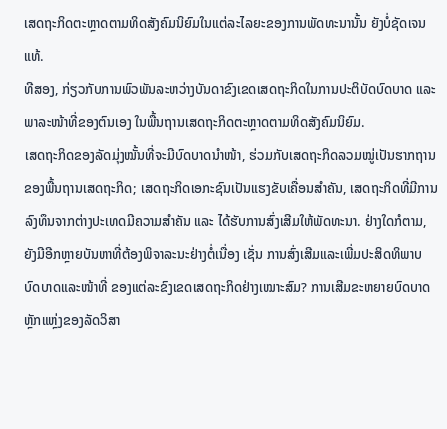ເສດຖະກິດຕະຫຼາດຕາມທິດສັງຄົມນິຍົມໃນແຕ່ລະໄລຍະຂອງການພັດທະນານັ້ນ ຍັງບໍ່ຊັດເຈນແທ້.
ທີສອງ, ກ່ຽວກັບການພົວພັນລະຫວ່າງບັນດາຂົງເຂດເສດຖະກິດໃນການປະຕິບັດບົດບາດ ແລະ ພາລະໜ້າທີ່ຂອງຕົນເອງ ໃນພື້ນຖານເສດຖະກິດຕະຫຼາດຕາມທິດສັງຄົມນິຍົມ.
ເສດຖະກິດຂອງລັດມຸ່ງໝັ້ນທີ່ຈະມີບົດບາດນຳໜ້າ, ຮ່ວມກັບເສດຖະກິດລວມໝູ່ເປັນຮາກຖານຂອງພື້ນຖານເສດຖະກິດ; ເສດຖະກິດເອກະຊົນເປັນແຮງຂັບເຄື່ອນສຳຄັນ, ເສດຖະກິດທີ່ມີການລົງທຶນຈາກຕ່າງປະເທດມີຄວາມສຳຄັນ ແລະ ໄດ້ຮັບການສົ່ງເສີມໃຫ້ພັດທະນາ. ຢ່າງໃດກໍຕາມ, ຍັງມີອີກຫຼາຍບັນຫາທີ່ຕ້ອງພິຈາລະນະຢ່າງຕໍ່ເນື່ອງ ເຊັ່ນ ການສົ່ງເສີມແລະເພີ່ມປະສິດທິພາບບົດບາດແລະໜ້າທີ່ ຂອງແຕ່ລະຂົງເຂດເສດຖະກິດຢ່າງເໝາະສົມ? ການເສີມຂະຫຍາຍບົດບາດຫຼັກແຫຼ່ງຂອງລັດວິສາ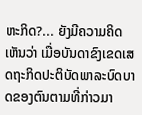ຫະກິດ?... ຍັງມີຄວາມຄິດເຫັນວ່າ ເມື່ອບັນດາຂົງເຂດເສດຖະກິດປະຕິບັດພາລະບົດບາດຂອງຕົນຕາມທີ່ກ່າວມາ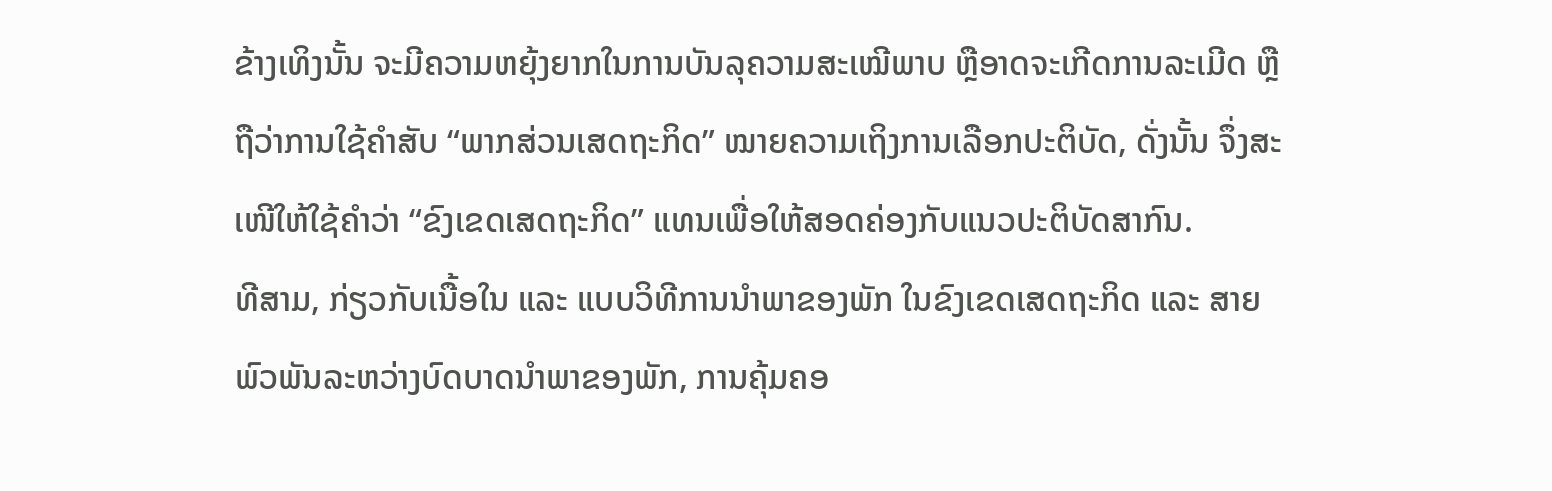ຂ້າງເທິງນັ້ນ ຈະມີຄວາມຫຍຸ້ງຍາກໃນການບັນລຸຄວາມສະເໝີພາບ ຫຼືອາດຈະເກີດການລະເມີດ ຫຼືຖືວ່າການໃຊ້ຄໍາສັບ “ພາກສ່ວນເສດຖະກິດ” ໝາຍຄວາມເຖິງການເລືອກປະຕິບັດ, ດັ່ງນັ້ນ ຈຶ່ງສະເໜີໃຫ້ໃຊ້ຄຳວ່າ “ຂົງເຂດເສດຖະກິດ” ແທນເພື່ອໃຫ້ສອດຄ່ອງກັບແນວປະຕິບັດສາກົນ.
ທີສາມ, ກ່ຽວກັບເນື້ອໃນ ແລະ ແບບວິທີການນຳພາຂອງພັກ ໃນຂົງເຂດເສດຖະກິດ ແລະ ສາຍພົວພັນລະຫວ່າງບົດບາດນຳພາຂອງພັກ, ການຄຸ້ມຄອ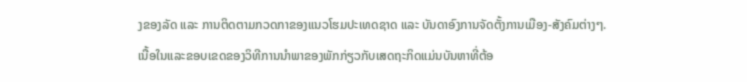ງຂອງລັດ ແລະ ການຕິດຕາມກວດກາຂອງແນວໂຮມປະເທດຊາດ ແລະ ບັນດາອົງການຈັດຕັ້ງການເມືອງ-ສັງຄົມຕ່າງໆ.
ເນື້ອໃນແລະຂອບເຂດຂອງວິທີການນຳພາຂອງພັກກ່ຽວກັບເສດຖະກິດແມ່ນບັນຫາທີ່ຕ້ອ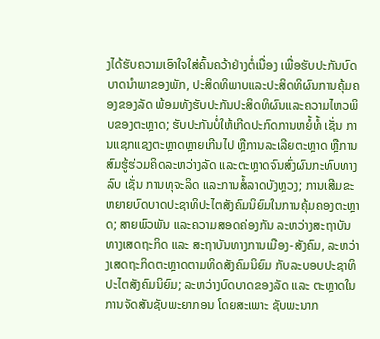ງໄດ້ຮັບຄວາມເອົາໃຈໃສ່ຄົ້ນຄວ້າຢ່າງຕໍ່ເນື່ອງ ເພື່ອຮັບປະກັນບົດບາດນຳພາຂອງພັກ, ປະສິດທິພາບແລະປະສິດທິຜົນການຄຸ້ມຄອງຂອງລັດ ພ້ອມທັງຮັບປະກັນປະສິດທິຜົນແລະຄວາມໄຫວພິບຂອງຕະຫຼາດ; ຮັບປະກັນບໍ່ໃຫ້ເກີດປະກົດການຫຍໍ້ທໍ້ ເຊັ່ນ ການແຊກແຊງຕະຫຼາດຫຼາຍເກີນໄປ ຫຼືການລະເລີຍຕະຫຼາດ ຫຼືການສົມຮູ້ຮ່ວມຄິດລະຫວ່າງລັດ ແລະຕະຫຼາດຈົນສົ່ງຜົນກະທົບທາງລົບ ເຊັ່ນ ການທຸຈະລິດ ແລະການສໍ້ລາດບັງຫຼວງ; ການເສີມຂະຫຍາຍບົດບາດປະຊາທິປະໄຕສັງຄົມນິຍົມໃນການຄຸ້ມຄອງຕະຫຼາດ; ສາຍພົວພັນ ແລະຄວາມສອດຄ່ອງກັນ ລະຫວ່າງສະຖາບັນທາງເສດຖະກິດ ແລະ ສະຖາບັນທາງການເມືອງ-ສັງຄົມ, ລະຫວ່າງເສດຖະກິດຕະຫຼາດຕາມທິດສັງຄົມນິຍົມ ກັບລະບອບປະຊາທິປະໄຕສັງຄົມນິຍົມ; ລະຫວ່າງບົດບາດຂອງລັດ ແລະ ຕະຫຼາດໃນການຈັດສັນຊັບພະຍາກອນ ໂດຍສະເພາະ ຊັບພະນາກ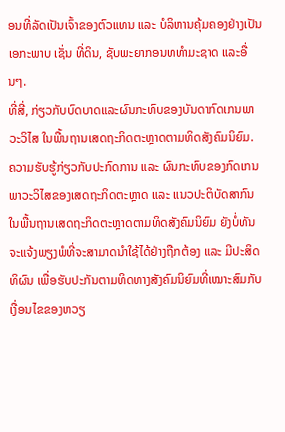ອນທີ່ລັດເປັນເຈົ້າຂອງຕົວແທນ ແລະ ບໍລິຫານຄຸ້ມຄອງຢ່າງເປັນເອກະພາບ ເຊັ່ນ ທີ່ດິນ, ຊັບພະຍາກອນທທຳມະຊາດ ແລະອື່ນໆ.
ທີ່ສີ່, ກ່ຽວກັບບົດບາດແລະຜົນກະທົບຂອງບັນດາກົດເກນພາວະວິໄສ ໃນພື້ນຖານເສດຖະກິດຕະຫຼາດຕາມທິດສັງຄົມນິຍົມ.
ຄວາມຮັບຮູ້ກ່ຽວກັບປະກົດການ ແລະ ຜົນກະທົບຂອງກົດເກນພາວະວິໄສຂອງເສດຖະກິດຕະຫຼາດ ແລະ ແນວປະຕິບັດສາກົນ ໃນພື້ນຖານເສດຖະກິດຕະຫຼາດຕາມທິດສັງຄົມນິຍົມ ຍັງບໍ່ທັນຈະແຈ້ງພຽງພໍທີ່ຈະສາມາດນຳໃຊ້ໄດ້ຢ່າງຖືກຕ້ອງ ແລະ ມີປະສິດທິຜົນ ເພື່ອຮັບປະກັນຕາມທິດທາງສັງຄົມນິຍົມທີ່ເໝາະສົມກັບເງື່ອນໄຂຂອງຫວຽ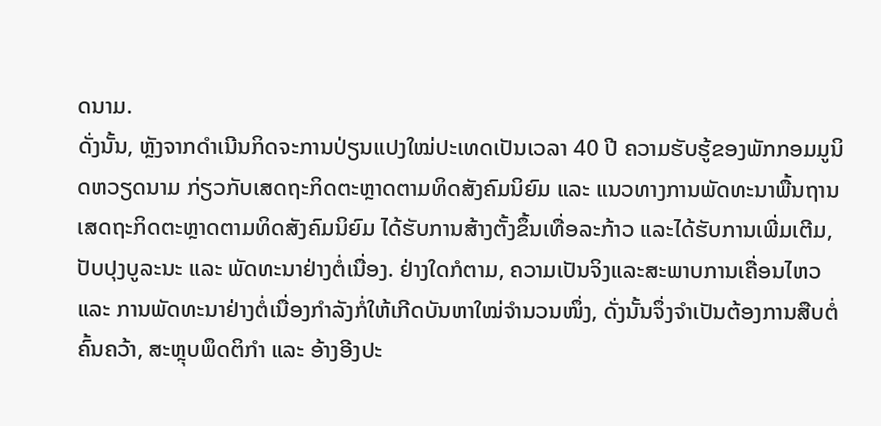ດນາມ.
ດັ່ງນັ້ນ, ຫຼັງຈາກດຳເນີນກິດຈະການປ່ຽນແປງໃໝ່ປະເທດເປັນເວລາ 40 ປີ ຄວາມຮັບຮູ້ຂອງພັກກອມມູນິດຫວຽດນາມ ກ່ຽວກັບເສດຖະກິດຕະຫຼາດຕາມທິດສັງຄົມນິຍົມ ແລະ ແນວທາງການພັດທະນາພື້ນຖານເສດຖະກິດຕະຫຼາດຕາມທິດສັງຄົມນິຍົມ ໄດ້ຮັບການສ້າງຕັ້ງຂຶ້ນເທື່ອລະກ້າວ ແລະໄດ້ຮັບການເພີ່ມເຕີມ, ປັບປຸງບູລະນະ ແລະ ພັດທະນາຢ່າງຕໍ່ເນື່ອງ. ຢ່າງໃດກໍຕາມ, ຄວາມເປັນຈິງແລະສະພາບການເຄື່ອນໄຫວ ແລະ ການພັດທະນາຢ່າງຕໍ່ເນື່ອງກຳລັງກໍ່ໃຫ້ເກີດບັນຫາໃໝ່ຈຳນວນໜຶ່ງ, ດັ່ງນັ້ນຈຶ່ງຈຳເປັນຕ້ອງການສືບຕໍ່ຄົ້ນຄວ້າ, ສະຫຼຸບພຶດຕິກຳ ແລະ ອ້າງອີງປະ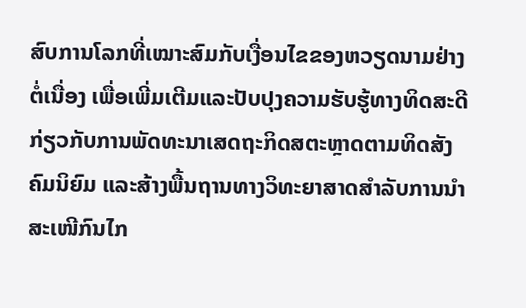ສົບການໂລກທີ່ເໝາະສົມກັບເງື່ອນໄຂຂອງຫວຽດນາມຢ່າງຕໍ່ເນື່ອງ ເພື່ອເພີ່ມເຕີມແລະປັບປຸງຄວາມຮັບຮູ້ທາງທິດສະດີ ກ່ຽວກັບການພັດທະນາເສດຖະກິດສຕະຫຼາດຕາມທິດສັງຄົມນິຍົມ ແລະສ້າງພື້ນຖານທາງວິທະຍາສາດສຳລັບການນຳສະເໜີກົນໄກ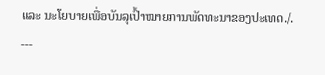ແລະ ນະໂຍບາຍເພື່ອບັນລຸເປົ້າໝາຍການພັດທະນາຂອງປະເທດ./.
---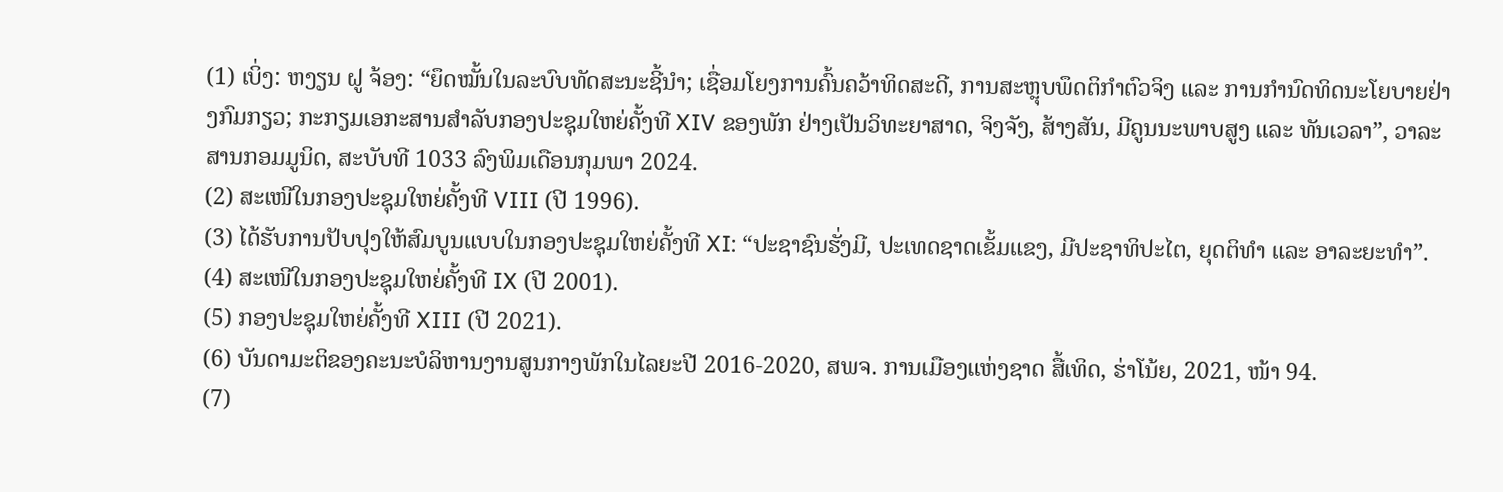(1) ເບິ່ງ: ຫງຽນ ຝູ ຈ້ອງ: “ຍຶດໝັ້ນໃນລະບົບທັດສະນະຊີ້ນຳ; ເຊື່ອມໂຍງການຄົ້ນຄວ້າທິດສະດີ, ການສະຫຼຸບພຶດຕິກຳຕົວຈິງ ແລະ ການກຳນົດທິດນະໂຍບາຍຢ່າງກົມກຽວ; ກະກຽມເອກະສານສຳລັບກອງປະຊຸມໃຫຍ່ຄັ້ງທີ XIV ຂອງພັກ ຢ່າງເປັນວິທະຍາສາດ, ຈິງຈັງ, ສ້າງສັນ, ມີຄູນນະພາບສູງ ແລະ ທັນເວລາ”, ວາລະສານກອມມູນິດ, ສະບັບທີ 1033 ລົງພິມເດືອນກຸມພາ 2024.
(2) ສະເໜີໃນກອງປະຊຸມໃຫຍ່ຄັ້ງທີ VIII (ປີ 1996).
(3) ໄດ້ຮັບການປັບປຸງໃຫ້ສົມບູນແບບໃນກອງປະຊຸມໃຫຍ່ຄັ້ງທີ XI: “ປະຊາຊົນຮັ່ງມີ, ປະເທດຊາດເຂັ້ມແຂງ, ມີປະຊາທິປະໄຕ, ຍຸດຕິທຳ ແລະ ອາລະຍະທຳ”.
(4) ສະເໜີໃນກອງປະຊຸມໃຫຍ່ຄັ້ງທີ IX (ປີ 2001).
(5) ກອງປະຊຸມໃຫຍ່ຄັ້ງທີ XIII (ປີ 2021).
(6) ບັນດາມະຕິຂອງຄະນະບໍລິຫານງານສູນກາງພັກໃນໄລຍະປີ 2016-2020, ສພຈ. ການເມືອງແຫ່ງຊາດ ສື້ເທິດ, ຮ່າໂນ້ຍ, 2021, ໜ້າ 94.
(7)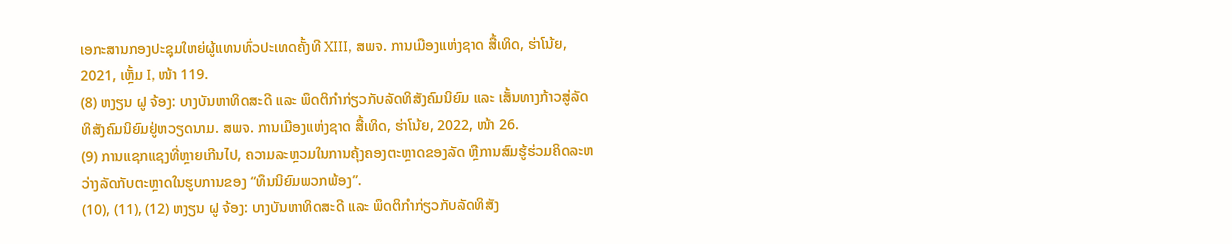ເອກະສານກອງປະຊຸມໃຫຍ່ຜູ້ແທນທົ່ວປະເທດຄັ້ງທີ XIII, ສພຈ. ການເມືອງແຫ່ງຊາດ ສື້ເທິດ, ຮ່າໂນ້ຍ, 2021, ເຫຼັ້ມ I, ໜ້າ 119.
(8) ຫງຽນ ຝູ ຈ້ອງ: ບາງບັນຫາທິດສະດີ ແລະ ພຶດຕິກຳກ່ຽວກັບລັດທິສັງຄົມນິຍົມ ແລະ ເສັ້ນທາງກ້າວສູ່ລັດທິສັງຄົມນິຍົມຢູ່ຫວຽດນາມ. ສພຈ. ການເມືອງແຫ່ງຊາດ ສື້ເທິດ, ຮ່າໂນ້ຍ, 2022, ໜ້າ 26.
(9) ການແຊກແຊງທີ່ຫຼາຍເກີນໄປ, ຄວາມລະຫຼວມໃນການຄຸ້ງຄອງຕະຫຼາດຂອງລັດ ຫຼືການສົມຮູ້ຮ່ວມຄິດລະຫວ່າງລັດກັບຕະຫຼາດໃນຮູບການຂອງ “ທຶນນິຍົມພວກພ້ອງ”.
(10), (11), (12) ຫງຽນ ຝູ ຈ້ອງ: ບາງບັນຫາທິດສະດີ ແລະ ພຶດຕິກຳກ່ຽວກັບລັດທິສັງ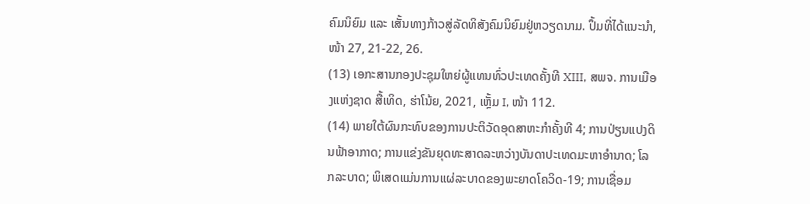ຄົມນິຍົມ ແລະ ເສັ້ນທາງກ້າວສູ່ລັດທິສັງຄົມນິຍົມຢູ່ຫວຽດນາມ. ປຶ້ມທີ່ໄດ້ແນະນຳ, ໜ້າ 27, 21-22, 26.
(13) ເອກະສານກອງປະຊຸມໃຫຍ່ຜູ້ແທນທົ່ວປະເທດຄັ້ງທີ XIII, ສພຈ. ການເມືອງແຫ່ງຊາດ ສື້ເທິດ, ຮ່າໂນ້ຍ, 2021, ເຫຼັ້ມ I, ໜ້າ 112.
(14) ພາຍໃຕ້ຜົນກະທົບຂອງການປະຕິວັດອຸດສາຫະກຳຄັ້ງທີ 4; ການປ່ຽນແປງດິນຟ້າອາກາດ; ການແຂ່ງຂັນຍຸດທະສາດລະຫວ່າງບັນດາປະເທດມະຫາອຳນາດ; ໂລກລະບາດ; ພິເສດແມ່ນການແຜ່ລະບາດຂອງພະຍາດໂຄວິດ-19; ການເຊື່ອມ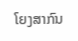ໂຍງສາກົນ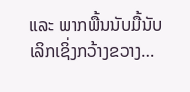ແລະ ພາກພື້ນນັບມື້ນັບເລິກເຊິ່ງກວ້າງຂວາງ…